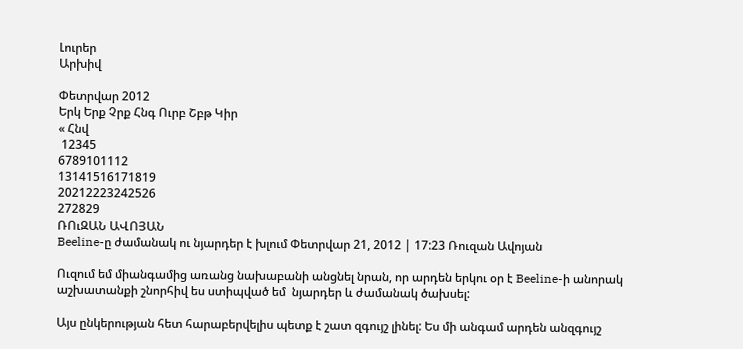Լուրեր
Արխիվ

Փետրվար 2012
Երկ Երք Չրք Հնգ Ուրբ Շբթ Կիր
« Հնվ
 12345
6789101112
13141516171819
20212223242526
272829
ՌՈւԶԱՆ ԱՎՈՅԱՆ
Beeline-ը ժամանակ ու նյարդեր է խլում Փետրվար 21, 2012 | 17:23 Ռուզան Ավոյան

Ուզում եմ միանգամից առանց նախաբանի անցնել նրան, որ արդեն երկու օր է Beeline-ի անորակ աշխատանքի շնորհիվ ես ստիպված եմ  նյարդեր և ժամանակ ծախսել:

Այս ընկերության հետ հարաբերվելիս պետք է շատ զգույշ լինել: Ես մի անգամ արդեն անզգույշ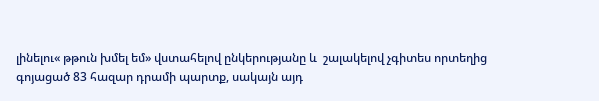լինելու« թթուն խմել եմ» վստահելով ընկերությանը և  շալակելով չգիտես որտեղից գոյացած 83 հազար դրամի պարտք, սակայն այդ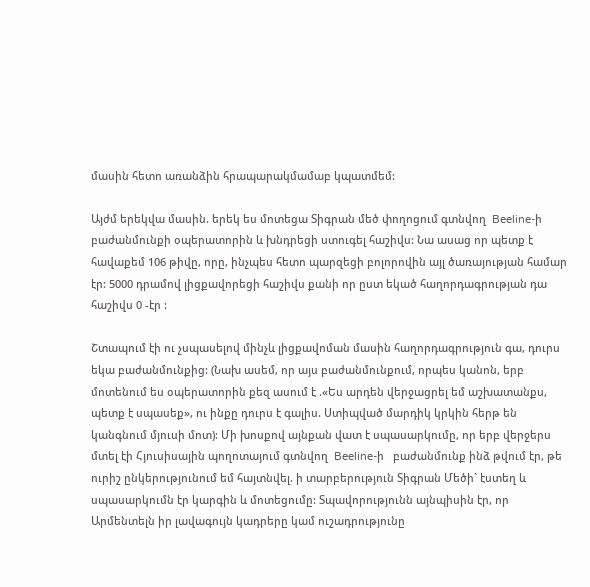մասին հետո առանձին հրապարակմամաբ կպատմեմ:

Այժմ երեկվա մասին. երեկ ես մոտեցա Տիգրան մեծ փողոցում գտնվող  Beeline-ի  բաժանմունքի օպերատորին և խնդրեցի ստուգել հաշիվս: Նա ասաց որ պետք է հավաքեմ 106 թիվը, որը, ինչպես հետո պարզեցի բոլորովին այլ ծառայության համար էր: 5000 դրամով լիցքավորեցի հաշիվս քանի որ ըստ եկած հաղորդագրության դա հաշիվս 0 -էր :

Շտապում էի ու չսպասելով մինչև լիցքավոման մասին հաղորդագրություն գա, դուրս եկա բաժանմունքից: (Նախ ասեմ, որ այս բաժանմունքում, որպես կանոն, երբ մոտենում ես օպերատորին քեզ ասում է .«Ես արդեն վերջացրել եմ աշխատանքս, պետք է սպասեք», ու ինքը դուրս է գալիս. Ստիպված մարդիկ կրկին հերթ են կանգնում մյուսի մոտ): Մի խոսքով այնքան վատ է սպասարկումը, որ երբ վերջերս մտել էի Հյուսիսային պողոտայում գտնվող  Beeline-ի   բաժանմունք ինձ թվում էր, թե ուրիշ ընկերությունում եմ հայտնվել. ի տարբերություն Տիգրան Մեծի` էստեղ և սպասարկումն էր կարգին և մոտեցումը: Տպավորությունն այնպիսին էր, որ Արմենտելն իր լավագույն կադրերը կամ ուշադրությունը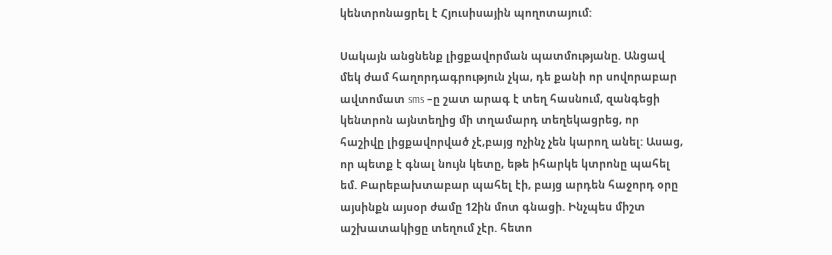կենտրոնացրել է Հյուսիսային պողոտայում:

Սակայն անցնենք լիցքավորման պատմությանը. Անցավ մեկ ժամ հաղորդագրություն չկա, դե քանի որ սովորաբար  ավտոմատ sms –ը շատ արագ է տեղ հասնում, զանգեցի կենտրոն այնտեղից մի տղամարդ տեղեկացրեց, որ հաշիվը լիցքավորված չէ,բայց ոչինչ չեն կարող անել: Ասաց, որ պետք է գնալ նույն կետը, եթե իհարկե կտրոնը պահել եմ. Բարեբախտաբար պահել էի, բայց արդեն հաջորդ օրը այսինքն այսօր ժամը 12ին մոտ գնացի. Ինչպես միշտ աշխատակիցը տեղում չէր. հետո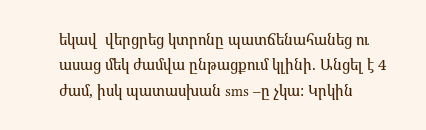եկավ  վերցրեց կտրոնը պատճենահանեց ու ասաց մեկ ժամվա ընթացքում կլինի. Անցել է 4 ժամ, իսկ պատասխան sms –ը չկա: Կրկին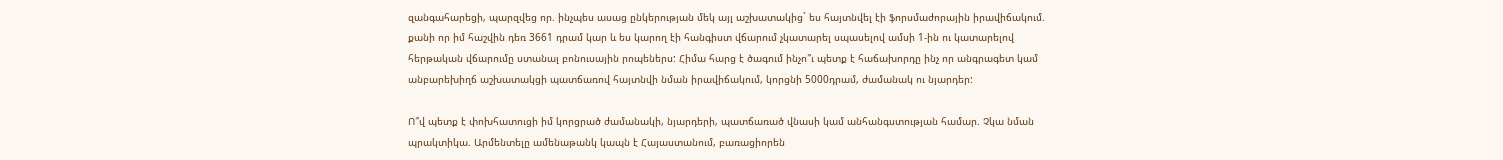զանգահարեցի, պարզվեց որ. ինչպես ասաց ընկերության մեկ այլ աշխատակից` ես հայտնվել էի ֆորսմաժորային իրավիճակում. քանի որ իմ հաշվին դեռ 3661 դրամ կար և ես կարող էի հանգիստ վճարում չկատարել սպասելով ամսի 1-ին ու կատարելով հերթական վճարումը ստանալ բոնուսային րոպեներս: Հիմա հարց է ծագում ինչո՞ւ պետք է հաճախորդը ինչ որ անգրագետ կամ անբարեխիղճ աշխատակցի պատճառով հայտնվի նման իրավիճակում, կորցնի 5000դրամ, ժամանակ ու նյարդեր:

Ո՞վ պետք է փոխհատուցի իմ կորցրած ժամանակի, նյարդերի, պատճառած վնասի կամ անհանգստության համար. Չկա նման պրակտիկա. Արմենտելը ամենաթանկ կապն է Հայաստանում, բառացիորեն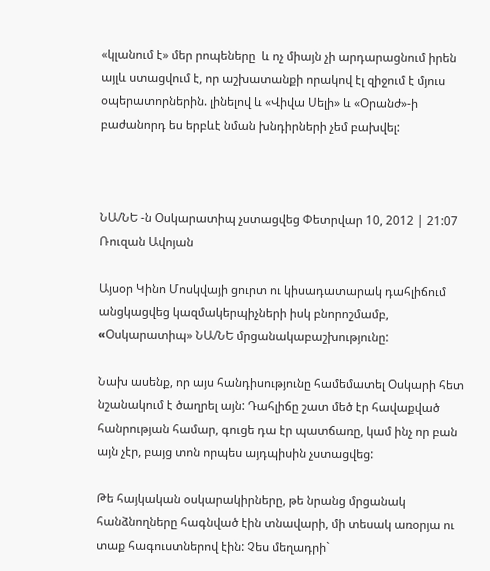«կլանում է» մեր րոպեները  և ոչ միայն չի արդարացնում իրեն այլև ստացվում է, որ աշխատանքի որակով էլ զիջում է մյուս օպերատորներին. լինելով և «Վիվա Սելի» և «Օրանժ»-ի բաժանորդ ես երբևէ նման խնդիրների չեմ բախվել:



ՆԱ/ՆԵ -ն Օսկարատիպ չստացվեց Փետրվար 10, 2012 | 21:07 Ռուզան Ավոյան

Այսօր Կինո Մոսկվայի ցուրտ ու կիսադատարակ դահլիճում անցկացվեց կազմակերպիչների իսկ բնորոշմամբ, «Oսկարատիպ» ՆԱ/ՆԵ մրցանակաբաշխությունը:

Նախ ասենք, որ այս հանդիսությունը համեմատել Օսկարի հետ նշանակում է ծաղրել այն: Դահլիճը շատ մեծ էր հավաքված հանրության համար, գուցե դա էր պատճառը, կամ ինչ որ բան այն չէր, բայց տոն որպես այդպիսին չստացվեց:

Թե հայկական օսկարակիրները, թե նրանց մրցանակ հանձնողները հագնված էին տնավարի, մի տեսակ առօրյա ու տաք հագուստներով էին: Չես մեղադրի`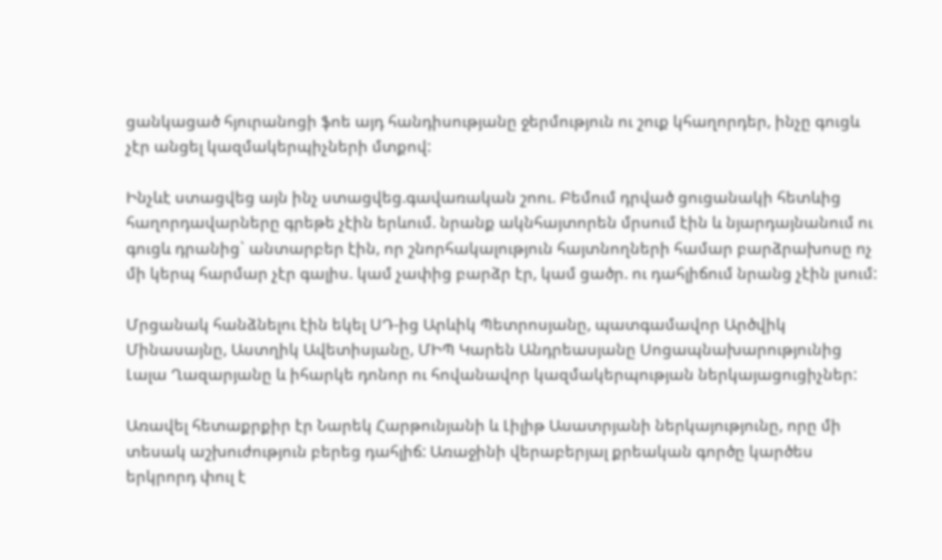ցանկացած հյուրանոցի ֆոե այդ հանդիսությանը ջերմություն ու շուք կհաղորդեր, ինչը գուցև չէր անցել կազմակերպիչների մտքով:

Ինչևէ ստացվեց այն ինչ ստացվեց.գավառական շոու. Բեմում դրված ցուցանակի հետևից հաղորդավարները գրեթե չէին երևում. նրանք ակնհայտորեն մրսում էին և նյարդայնանում ու գուցև դրանից` անտարբեր էին, որ շնորհակալություն հայտնողների համար բարձրախոսը ոչ մի կերպ հարմար չէր գալիս. կամ չափից բարձր էր, կամ ցածր. ու դահլիճում նրանց չէին լսում:

Մրցանակ հանձնելու էին եկել ՍԴ-ից Արևիկ Պետրոսյանը, պատգամավոր Արծվիկ Մինասայնը, Աստղիկ Ավետիսյանը, ՄԻՊ Կարեն Անդրեասյանը Սոցապնախարությունից Լալա Ղազարյանը և իհարկե դոնոր ու հովանավոր կազմակերպության ներկայացուցիչներ:

Առավել հետաքրքիր էր Նարեկ Հարթունյանի և Լիլիթ Ասատրյանի ներկայությունը, որը մի տեսակ աշխուժություն բերեց դահլիճ: Առաջինի վերաբերյալ քրեական գործը կարծես երկրորդ փուլ է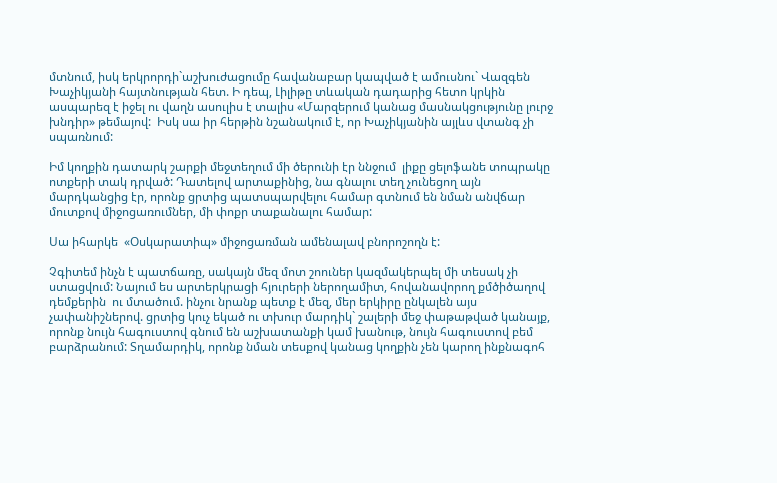մտնում, իսկ երկրորդի`աշխուժացումը հավանաբար կապված է ամուսնու` Վազգեն Խաչիկյանի հայտնության հետ. Ի դեպ, Լիլիթը տևական դադարից հետո կրկին ասպարեզ է իջել ու վաղն ասուլիս է տալիս «Մարզերում կանաց մասնակցությունը լուրջ խնդիր» թեմայով:  Իսկ սա իր հերթին նշանակում է, որ Խաչիկյանին այլևս վտանգ չի սպառնում:

Իմ կողքին դատարկ շարքի մեջտեղում մի ծերունի էր ննջում  լիքը ցելոֆանե տոպրակը ոտքերի տակ դրված: Դատելով արտաքինից, նա գնալու տեղ չունեցող այն մարդկանցից էր, որոնք ցրտից պատսպարվելու համար գտնում են նման անվճար մուտքով միջոցառումներ, մի փոքր տաքանալու համար:

Սա իհարկե  «Օսկարատիպ» միջոցառման ամենալավ բնորոշողն է:

Չգիտեմ ինչն է պատճառը, սակայն մեզ մոտ շոուներ կազմակերպել մի տեսակ չի ստացվում: Նայում ես արտերկրացի հյուրերի ներողամիտ, հովանավորող քմծիծաղով դեմքերին  ու մտածում. ինչու նրանք պետք է մեզ, մեր երկիրը ընկալեն այս չափանիշներով. ցրտից կուչ եկած ու տխուր մարդիկ` շալերի մեջ փաթաթված կանայք, որոնք նույն հագուստով գնում են աշխատանքի կամ խանութ, նույն հագուստով բեմ բարձրանում: Տղամարդիկ, որոնք նման տեսքով կանաց կողքին չեն կարող ինքնագոհ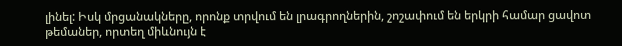լինել: Իսկ մրցանակները, որոնք տրվում են լրագրողներին, շոշափում են երկրի համար ցավոտ թեմաներ, որտեղ միևնույն է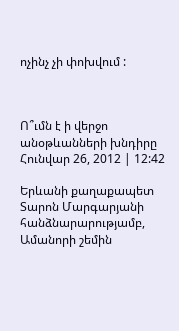ոչինչ չի փոխվում :



Ո՞ւմն է ի վերջո անօթևանների խնդիրը Հունվար 26, 2012 | 12:42

Երևանի քաղաքապետ Տարոն Մարգարյանի հանձնարարությամբ, Ամանորի շեմին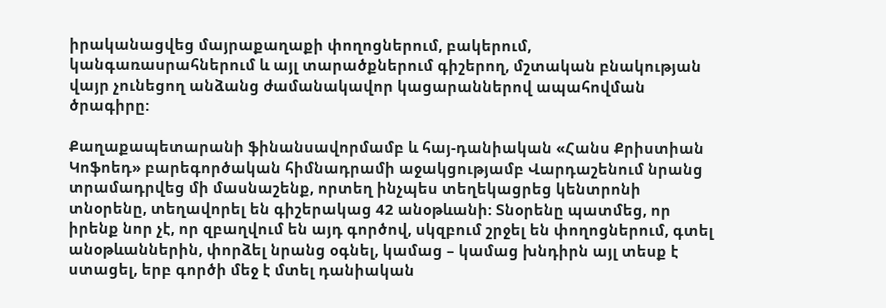իրականացվեց մայրաքաղաքի փողոցներում, բակերում, կանգառասրահներում և այլ տարածքներում գիշերող, մշտական բնակության վայր չունեցող անձանց ժամանակավոր կացարաններով ապահովման ծրագիրը:

Քաղաքապետարանի ֆինանսավորմամբ և հայ-դանիական «Հանս Քրիստիան Կոֆոեդ» բարեգործական հիմնադրամի աջակցությամբ Վարդաշենում նրանց տրամադրվեց մի մասնաշենք, որտեղ ինչպես տեղեկացրեց կենտրոնի տնօրենը, տեղավորել են գիշերակաց 42 անօթևանի: Տնօրենը պատմեց, որ իրենք նոր չէ, որ զբաղվում են այդ գործով, սկզբում շրջել են փողոցներում, գտել անօթևաններին, փորձել նրանց օգնել, կամաց – կամաց խնդիրն այլ տեսք է ստացել, երբ գործի մեջ է մտել դանիական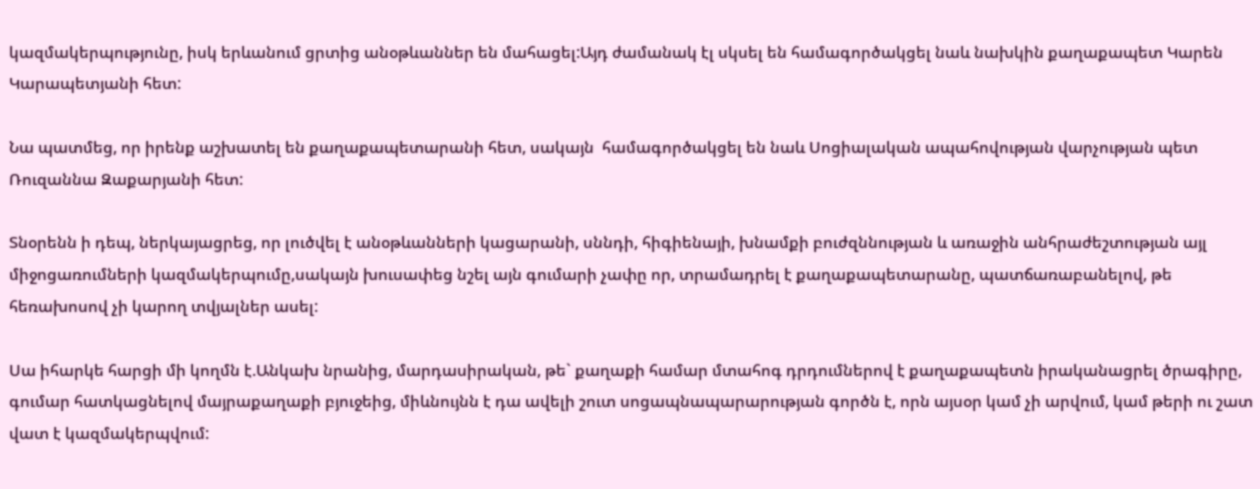կազմակերպությունը, իսկ երևանում ցրտից անօթևաններ են մահացել:Այդ ժամանակ էլ սկսել են համագործակցել նաև նախկին քաղաքապետ Կարեն Կարապետյանի հետ:

Նա պատմեց, որ իրենք աշխատել են քաղաքապետարանի հետ, սակայն  համագործակցել են նաև Սոցիալական ապահովության վարչության պետ Ռուզաննա Զաքարյանի հետ:

Տնօրենն ի դեպ, ներկայացրեց, որ լուծվել է անօթևանների կացարանի, սննդի, հիգիենայի, խնամքի բուժզննության և առաջին անհրաժեշտության այլ միջոցառումների կազմակերպումը,սակայն խուսափեց նշել այն գումարի չափը որ, տրամադրել է քաղաքապետարանը, պատճառաբանելով, թե հեռախոսով չի կարող տվյալներ ասել:

Սա իհարկե հարցի մի կողմն է.Անկախ նրանից, մարդասիրական, թե` քաղաքի համար մտահոգ դրդումներով է քաղաքապետն իրականացրել ծրագիրը, գումար հատկացնելով մայրաքաղաքի բյուջեից, միևնույնն է դա ավելի շուտ սոցապնապարարության գործն է, որն այսօր կամ չի արվում, կամ թերի ու շատ վատ է կազմակերպվում: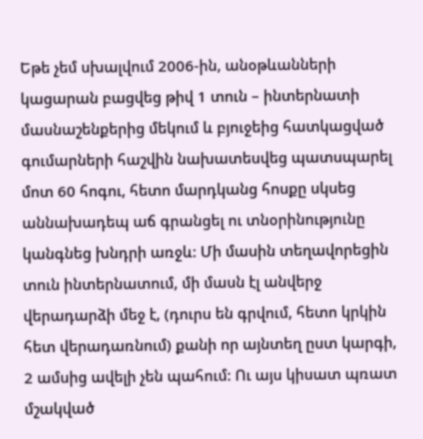Եթե չեմ սխալվում 2006-ին, անօթևանների կացարան բացվեց թիվ 1 տուն – ինտերնատի մասնաշենքերից մեկում և բյուջեից հատկացված գումարների հաշվին նախատեսվեց պատսպարել մոտ 60 հոգու, հետո մարդկանց հոսքը սկսեց աննախադեպ աճ գրանցել ու տնօրինությունը կանգնեց խնդրի առջև: Մի մասին տեղավորեցին տուն ինտերնատում, մի մասն էլ անվերջ վերադարձի մեջ է, (դուրս են գրվում, հետո կրկին հետ վերադառնում) քանի որ այնտեղ ըստ կարգի, 2 ամսից ավելի չեն պահում: Ու այս կիսատ պռատ մշակված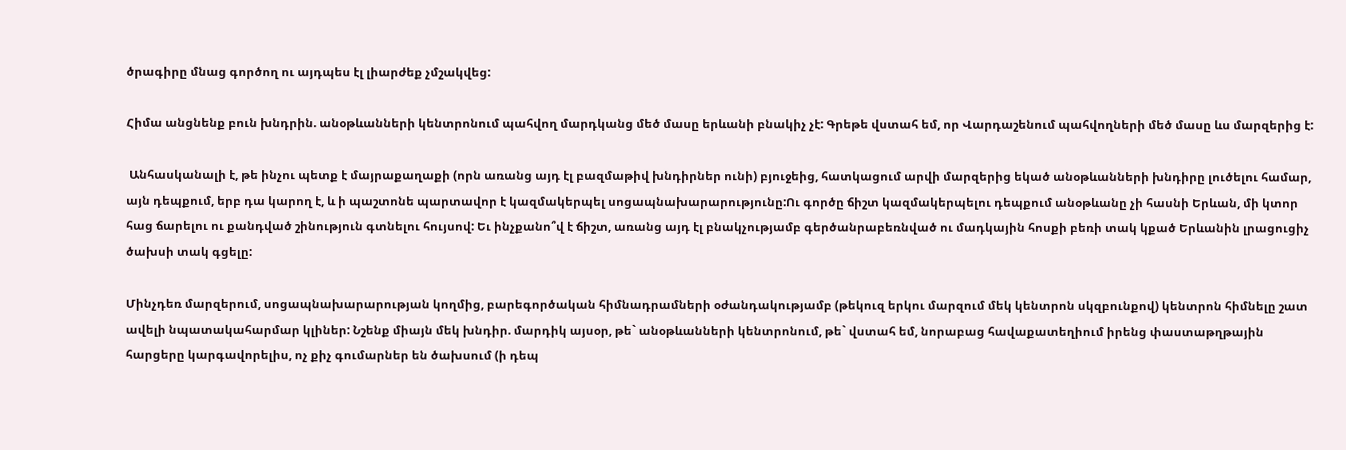ծրագիրը մնաց գործող ու այդպես էլ լիարժեք չմշակվեց:

Հիմա անցնենք բուն խնդրին. անօթևանների կենտրոնում պահվող մարդկանց մեծ մասը երևանի բնակիչ չէ: Գրեթե վստահ եմ, որ Վարդաշենում պահվողների մեծ մասը ևս մարզերից է:

 Անհասկանալի է, թե ինչու պետք է մայրաքաղաքի (որն առանց այդ էլ բազմաթիվ խնդիրներ ունի) բյուջեից, հատկացում արվի մարզերից եկած անօթևանների խնդիրը լուծելու համար, այն դեպքում, երբ դա կարող է, և ի պաշտոնե պարտավոր է կազմակերպել սոցապնախարարությունը:Ու գործը ճիշտ կազմակերպելու դեպքում անօթևանը չի հասնի Երևան, մի կտոր հաց ճարելու ու քանդված շինություն գտնելու հույսով: Եւ ինչքանո՞վ է ճիշտ, առանց այդ էլ բնակչությամբ գերծանրաբեռնված ու մադկային հոսքի բեռի տակ կքած Երևանին լրացուցիչ ծախսի տակ գցելը:

Մինչդեռ մարզերում, սոցապնախարարության կողմից, բարեգործական հիմնադրամների օժանդակությամբ (թեկուզ երկու մարզում մեկ կենտրոն սկզբունքով) կենտրոն հիմնելը շատ ավելի նպատակահարմար կլիներ: Նշենք միայն մեկ խնդիր. մարդիկ այսօր, թե` անօթևանների կենտրոնում, թե` վստահ եմ, նորաբաց հավաքատեղիում իրենց փաստաթղթային հարցերը կարգավորելիս, ոչ քիչ գումարներ են ծախսում (ի դեպ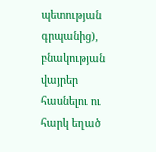պետության գրպանից), բնակության վայրեր հասնելու ու հարկ եղած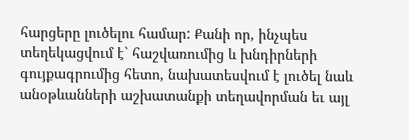հարցերը լուծելու համար: Քանի որ, ինչպես տեղեկացվում է` հաշվառումից և խնդիրների գույքագրումից հետո, նախատեսվում է լուծել նաև անօթևանների աշխատանքի տեղավորման եւ այլ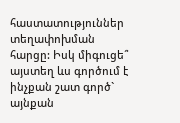հաստատություններ տեղափոխման հարցը: Իսկ միգուցե՞ այստեղ ևս գործում է ինչքան շատ գործ` այնքան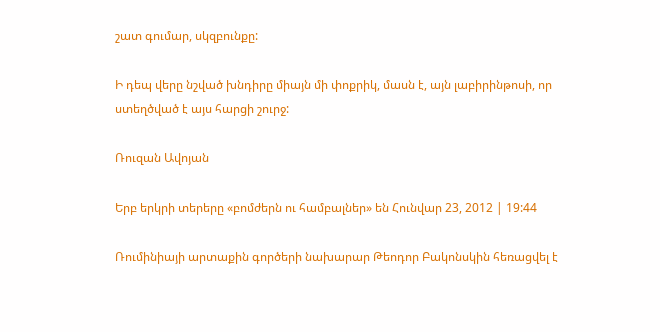շատ գումար, սկզբունքը:

Ի դեպ վերը նշված խնդիրը միայն մի փոքրիկ, մասն է, այն լաբիրինթոսի, որ ստեղծված է այս հարցի շուրջ:

Ռուզան Ավոյան

Երբ երկրի տերերը «բոմժերն ու համբալներ» են Հունվար 23, 2012 | 19:44

Ռումինիայի արտաքին գործերի նախարար Թեոդոր Բակոնսկին հեռացվել է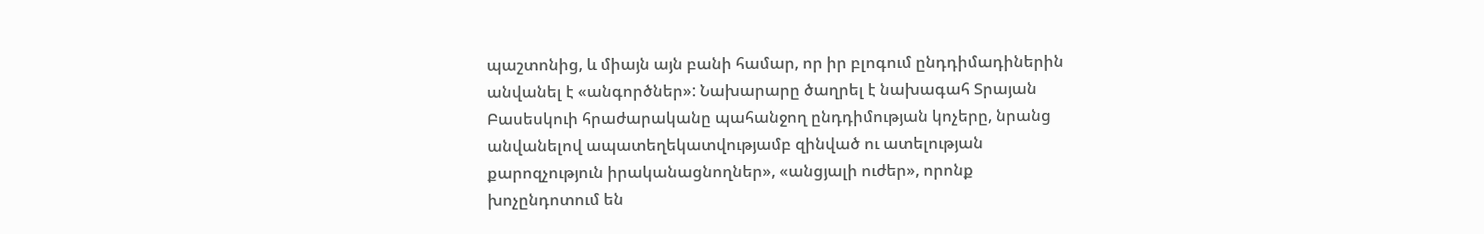պաշտոնից, և միայն այն բանի համար, որ իր բլոգում ընդդիմադիներին անվանել է «անգործներ»: Նախարարը ծաղրել է նախագահ Տրայան Բասեսկուի հրաժարականը պահանջող ընդդիմության կոչերը, նրանց անվանելով ապատեղեկատվությամբ զինված ու ատելության քարոզչություն իրականացնողներ», «անցյալի ուժեր», որոնք խոչընդոտում են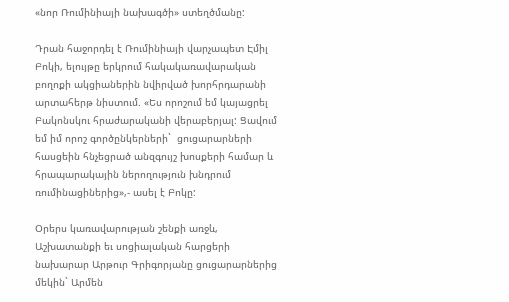«նոր Ռումինիայի նախագծի» ստեղծմանը:

Դրան հաջորդել է Ռումինիայի վարչապետ Էմիլ Բոկի, ելույթը երկրում հակակառավարական բողոքի ակցիաներին նվիրված խորհրդարանի արտահերթ նիստում. «Ես որոշում եմ կայացրել Բակոնսկու հրաժարականի վերաբերյալ: Ցավում եմ իմ որոշ գործընկերների`  ցուցարարների հասցեին հնչեցրած անզգույշ խոսքերի համար և հրապարակային ներողություն խնդրում ռումինացիներից»,- ասել է Բոկը:

Օրերս կառավարության շենքի առջև, Աշխատանքի եւ սոցիալական հարցերի նախարար Արթուր Գրիգորյանը ցուցարարներից մեկին` Արմեն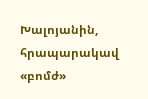Խալոյանին, հրապարակավ «բոմժ»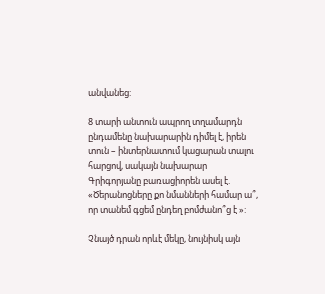անվանեց:

8 տարի անտուն ապրող տղամարդն ընդամենը նախարարին դիմել է, իրեն տուն – ինտերնատում կացարան տալու հարցով, սակայն նախարար Գրիգորյանը բառացիորեն ասել է. «Ծերանոցները քո նմանների համար ա՞, որ տանեմ գցեմ ընդեղ բոմժանո՞ց է »:

Չնայծ դրան որևէ մեկը, նույնիսկ այն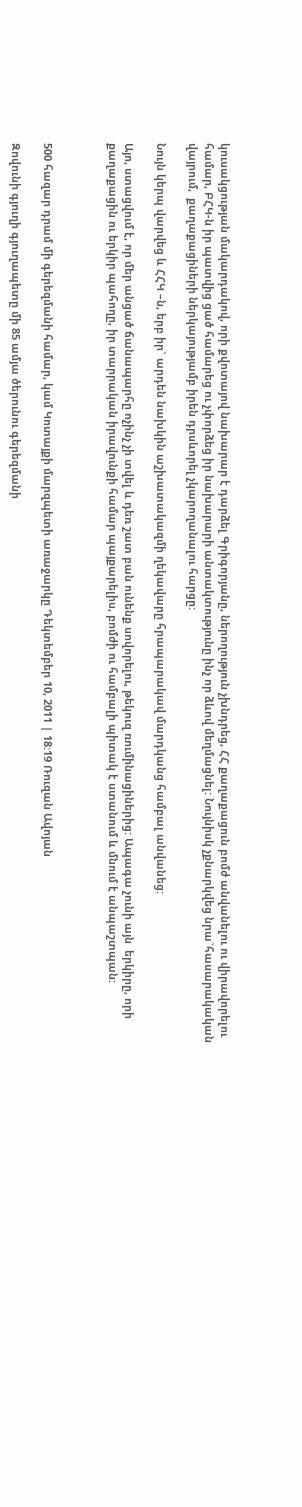կուսակցության մակարդակով, որի քվոտայով նախարար է դարձել Գրիգորյանը, ներողություն չխնդրեց, ՀՀ քաղաքացուն բոմժ անվանելու ու վիրավորելու համար, ԲՀԿ-ն իր պատվից ցած համարեց ու չփորձեց իր նախարարի անտակտությունը ինչ որ ձևով մեղմացնել: Նույնիսկ չքնարկվեց նրա`հասարակական վայրում,  քաղաքացիների ներկայությամբ իրեն դրսևորել չկարողանալու հարցը:

Նույն կերպ վարվեց և ՀՀԿ –ն, երբ իր` արդեն նախկին աշխատակազմի ղեկավարը հրապարակավ մարդկանց համբալ անվանեց:

Այո, ստացվում է, որ մեր անցած ճանապարհը ոչինչ չի տվել և դեռ շատ բան ունենք սովորելու, թեկուզ ռումինացիներից: Ապագա չունի այն  երկիրը, որի քաղաքացին ու երկիր պահողը, իր տարրական իրավունքի համար պայքարելիս, բոմժի ու համբալի պիտակ է ստանում և մնում է անպաշտպան:



500 հազար դրամ մի գերեզմանի համար, կամ Կոտայքի մարզպետի առաջարկը Դեկտեմբեր 10, 2011 | 18:19 Ռուզան Ավոյան

Զովունի գյուղի գյուղապետը մի 85 ամյա ծերունու գերեզմանի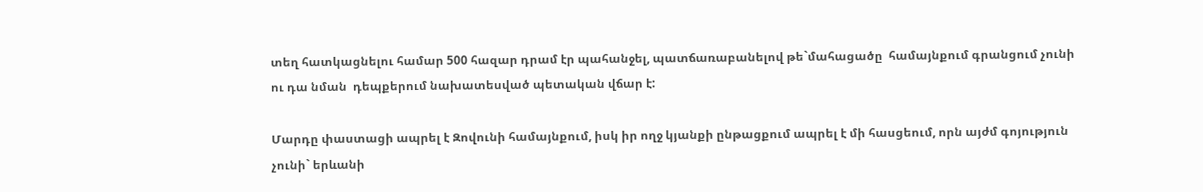տեղ հատկացնելու համար 500 հազար դրամ էր պահանջել, պատճառաբանելով թե`մահացածը  համայնքում գրանցում չունի ու դա նման  դեպքերում նախատեսված պետական վճար է:

Մարդը փաստացի ապրել է Զովունի համայնքում, իսկ իր ողջ կյանքի ընթացքում ապրել է մի հասցեում, որն այժմ գոյություն չունի` երևանի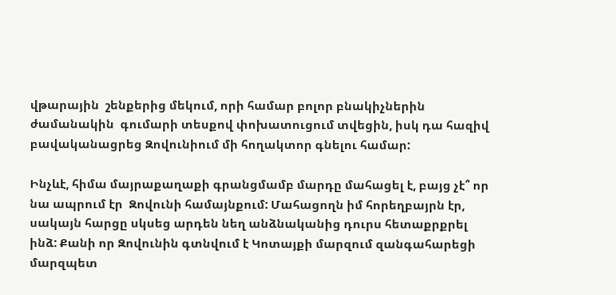վթարային  շենքերից մեկում, որի համար բոլոր բնակիչներին ժամանակին  գումարի տեսքով փոխատուցում տվեցին, իսկ դա հազիվ բավականացրեց Զովունիում մի հողակտոր գնելու համար:

Ինչևէ, հիմա մայրաքաղաքի գրանցմամբ մարդը մահացել է, բայց չէ՞ որ նա ապրում էր  Զովունի համայնքում: Մահացողն իմ հորեղբայրն էր, սակայն հարցը սկսեց արդեն նեղ անձնականից դուրս հետաքրքրել ինձ: Քանի որ Զովունին գտնվում է Կոտայքի մարզում զանգահարեցի մարզպետ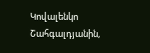Կովալենկո Շահգալդյանին,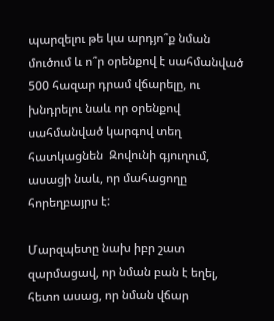պարզելու թե կա արդյո՞ք նման մուծում և ո՞ր օրենքով է սահմանված 500 հազար դրամ վճարելը, ու խնդրելու նաև որ օրենքով սահմանված կարգով տեղ հատկացնեն  Զովունի գյուղում, ասացի նաև, որ մահացողը հորեղբայրս է:

Մարզպետը նախ իբր շատ զարմացավ, որ նման բան է եղել, հետո ասաց, որ նման վճար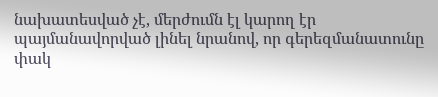նախատեսված չէ, մերժումն էլ կարող էր պայմանավորված լինել նրանով, որ գերեզմանատունը փակ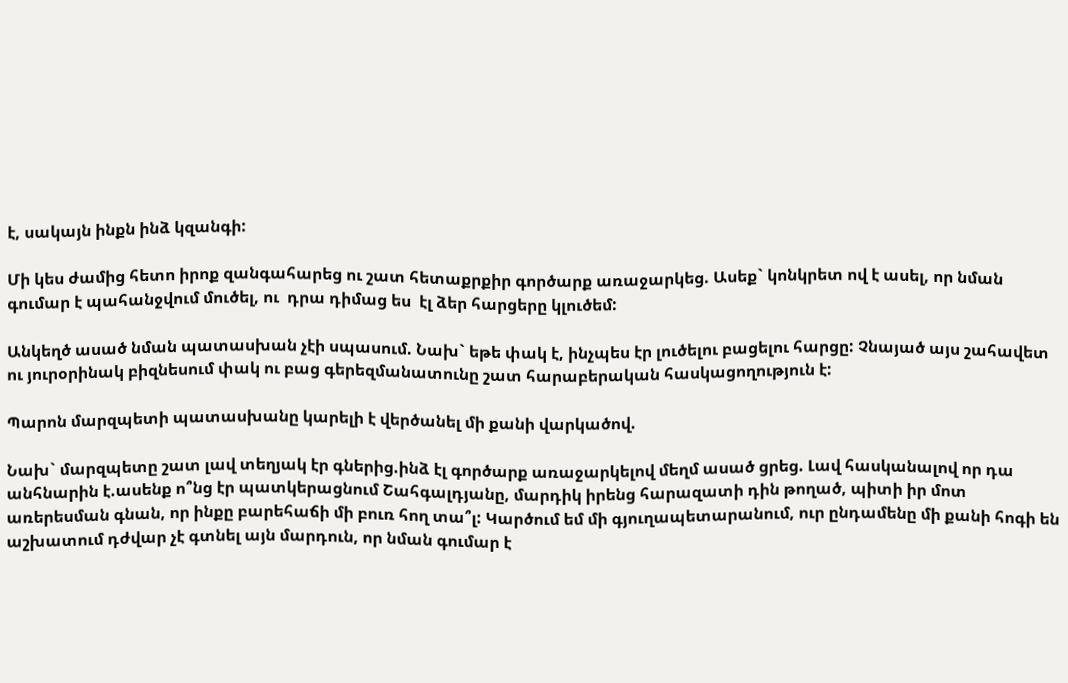է, սակայն ինքն ինձ կզանգի:

Մի կես ժամից հետո իրոք զանգահարեց ու շատ հետաքրքիր գործարք առաջարկեց. Ասեք` կոնկրետ ով է ասել, որ նման գումար է պահանջվում մուծել, ու  դրա դիմաց ես  էլ ձեր հարցերը կլուծեմ:

Անկեղծ ասած նման պատասխան չէի սպասում. Նախ` եթե փակ է, ինչպես էր լուծելու բացելու հարցը: Չնայած այս շահավետ ու յուրօրինակ բիզնեսում փակ ու բաց գերեզմանատունը շատ հարաբերական հասկացողություն է:

Պարոն մարզպետի պատասխանը կարելի է վերծանել մի քանի վարկածով.

Նախ` մարզպետը շատ լավ տեղյակ էր գներից.ինձ էլ գործարք առաջարկելով մեղմ ասած ցրեց. Լավ հասկանալով որ դա անհնարին է.ասենք ո՞նց էր պատկերացնում Շահգալդյանը, մարդիկ իրենց հարազատի դին թողած, պիտի իր մոտ առերեսման գնան, որ ինքը բարեհաճի մի բուռ հող տա՞լ: Կարծում եմ մի գյուղապետարանում, ուր ընդամենը մի քանի հոգի են աշխատում դժվար չէ գտնել այն մարդուն, որ նման գումար է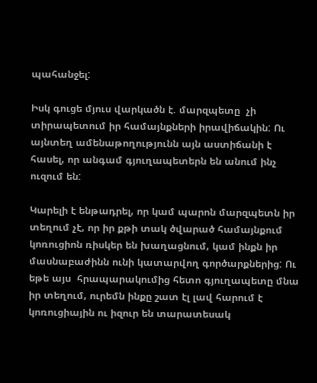պահանջել:

Իսկ գուցե մյուս վարկածն է. մարզպետը  չի տիրապետում իր համայնքների իրավիճակին: Ու այնտեղ ամենաթողությունն այն աստիճանի է հասել, որ անգամ գյուղապետերն են անում ինչ ուզում են:

Կարելի է ենթադրել, որ կամ պարոն մարզպետն իր տեղում չէ, որ իր քթի տակ ծվարած համայնքում կոռուցիոն ռիսկեր են խաղացնում, կամ ինքն իր մասնաբաժինն ունի կատարվող գործարքներից: Ու եթե այս  հրապարակումից հետո գյուղապետը մնա իր տեղում, ուրեմն ինքը շատ էլ լավ հարում է կոռուցիային ու իզուր են տարատեսակ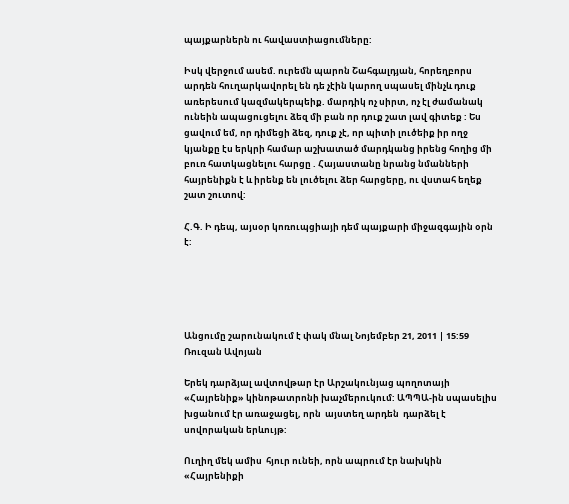պայքարներն ու հավաստիացումները:

Իսկ վերջում ասեմ. ուրեմն պարոն Շահգալդյան, հորեղբորս արդեն հուղարկավորել են դե չէին կարող սպասել մինչև դուք առերեսում կազմակերպեիք. մարդիկ ոչ սիրտ, ոչ էլ ժամանակ ունեին ապացուցելու ձեզ մի բան որ դուք շատ լավ գիտեք : Ես ցավում եմ, որ դիմեցի ձեզ, դուք չէ, որ պիտի լուծեիք իր ողջ կյանքը էս երկրի համար աշխատած մարդկանց իրենց հողից մի բուռ հատկացնելու հարցը . Հայաստանը նրանց նմանների հայրենիքն է և իրենք են լուծելու ձեր հարցերը, ու վստահ եղեք  շատ շուտով:

Հ.Գ. Ի դեպ, այսօր կոռուպցիայի դեմ պայքարի միջազգային օրն է:





Անցումը շարունակում է փակ մնալ Նոյեմբեր 21, 2011 | 15:59 Ռուզան Ավոյան

Երեկ դարձյալ ավտովթար էր Արշակունյաց պողոտայի «Հայրենիք» կինոթատրոնի խաչմերուկում: ԱՊՊԱ-ին սպասելիս խցանում էր առաջացել, որն  այստեղ արդեն  դարձել է սովորական երևույթ:

Ուղիղ մեկ ամիս  հյուր ունեի, որն ապրում էր նախկին «Հայրենիքի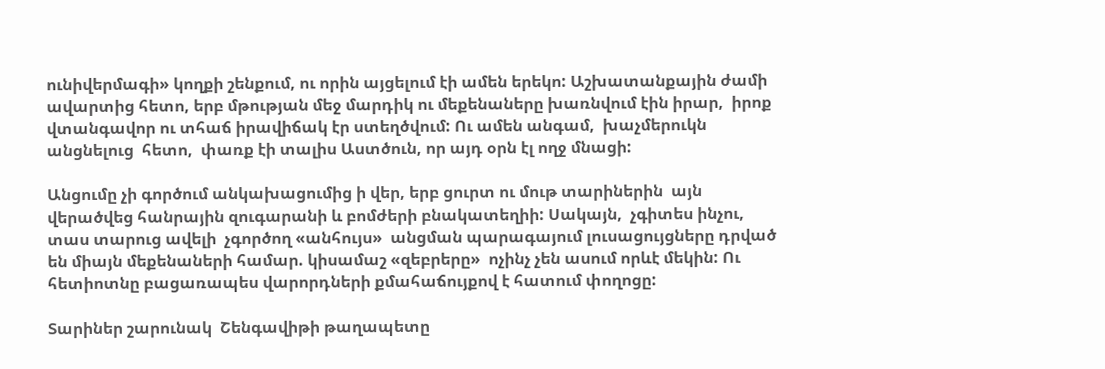ունիվերմագի» կողքի շենքում, ու որին այցելում էի ամեն երեկո: Աշխատանքային ժամի ավարտից հետո, երբ մթության մեջ մարդիկ ու մեքենաները խառնվում էին իրար,  իրոք վտանգավոր ու տհաճ իրավիճակ էր ստեղծվում: Ու ամեն անգամ,  խաչմերուկն անցնելուց  հետո,  փառք էի տալիս Աստծուն, որ այդ օրն էլ ողջ մնացի:

Անցումը չի գործում անկախացումից ի վեր, երբ ցուրտ ու մութ տարիներին  այն վերածվեց հանրային զուգարանի և բոմժերի բնակատեղիի: Սակայն,  չգիտես ինչու,  տաս տարուց ավելի  չգործող «անհույս»  անցման պարագայում լուսացույցները դրված են միայն մեքենաների համար. կիսամաշ «զեբրերը»  ոչինչ չեն ասում որևէ մեկին: Ու հետիոտնը բացառապես վարորդների քմահաճույքով է հատում փողոցը:

Տարիներ շարունակ  Շենգավիթի թաղապետը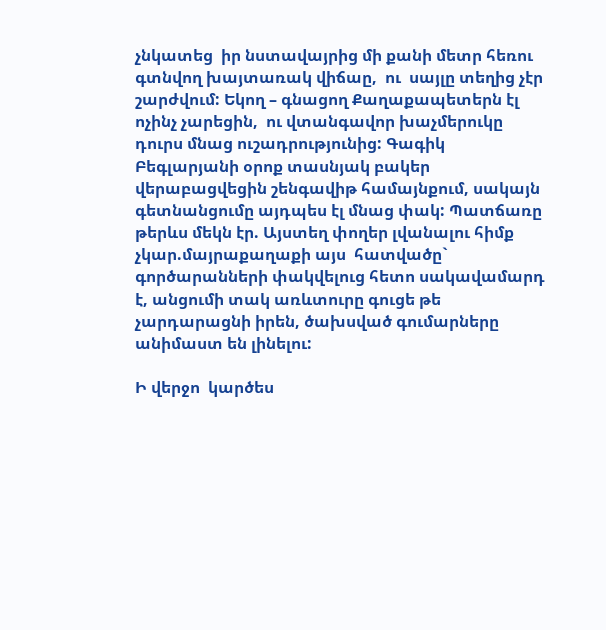չնկատեց  իր նստավայրից մի քանի մետր հեռու գտնվող խայտառակ վիճաը,  ու  սայլը տեղից չէր շարժվում: Եկող – գնացող Քաղաքապետերն էլ ոչինչ չարեցին,  ու վտանգավոր խաչմերուկը դուրս մնաց ուշադրությունից: Գագիկ Բեգլարյանի օրոք տասնյակ բակեր վերաբացվեցին շենգավիթ համայնքում, սակայն  գետնանցումը այդպես էլ մնաց փակ: Պատճառը թերևս մեկն էր. Այստեղ փողեր լվանալու հիմք չկար.մայրաքաղաքի այս  հատվածը` գործարանների փակվելուց հետո սակավամարդ է, անցումի տակ առևտուրը գուցե թե չարդարացնի իրեն, ծախսված գումարները անիմաստ են լինելու:

Ի վերջո  կարծես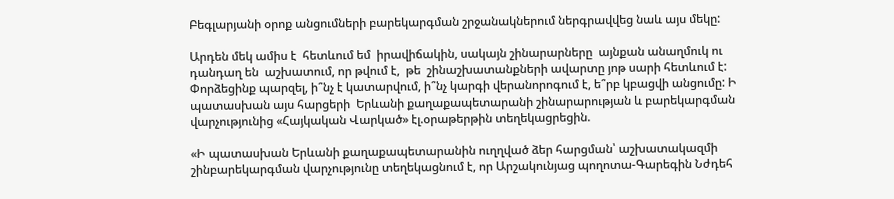Բեգլարյանի օրոք անցումների բարեկարգման շրջանակներում ներգրավվեց նաև այս մեկը:

Արդեն մեկ ամիս է  հետևում եմ  իրավիճակին, սակայն շինարարները  այնքան անաղմուկ ու դանդաղ են  աշխատում, որ թվում է,  թե  շինաշխատանքների ավարտը յոթ սարի հետևում է: Փորձեցինք պարզել, ի՞նչ է կատարվում, ի՞նչ կարգի վերանորոգում է, ե՞րբ կբացվի անցումը: Ի պատասխան այս հարցերի  Երևանի քաղաքապետարանի շինարարության և բարեկարգման վարչությունից «Հայկական Վարկած» էլ.օրաթերթին տեղեկացրեցին.

«Ի պատասխան Երևանի քաղաքապետարանին ուղղված ձեր հարցման՝ աշխատակազմի շինբարեկարգման վարչությունը տեղեկացնում է, որ Արշակունյաց պողոտա-Գարեգին Նժդեհ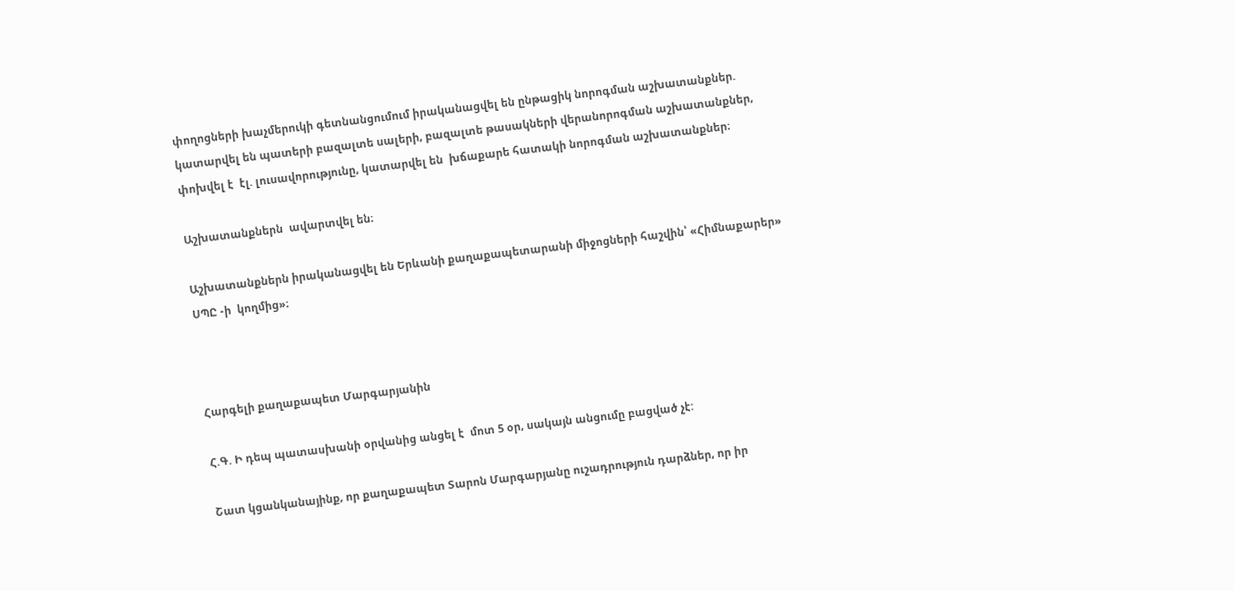փողոցների խաչմերուկի գետնանցումում իրականացվել են ընթացիկ նորոգման աշխատանքներ. կատարվել են պատերի բազալտե սալերի, բազալտե թասակների վերանորոգման աշխատանքներ, փոխվել է  էլ. լուսավորությունը, կատարվել են  խճաքարե հատակի նորոգման աշխատանքներ։

Աշխատանքներն  ավարտվել են։

Աշխատանքներն իրականացվել են Երևանի քաղաքապետարանի միջոցների հաշվին՝ «Հիմնաքարեր»  ՍՊԸ -ի  կողմից»։



Հարգելի քաղաքապետ Մարգարյանին

Հ.Գ. Ի դեպ պատասխանի օրվանից անցել է  մոտ 5 օր, սակայն անցումը բացված չէ:

Շատ կցանկանայինք, որ քաղաքապետ Տարոն Մարգարյանը ուշադրություն դարձներ, որ իր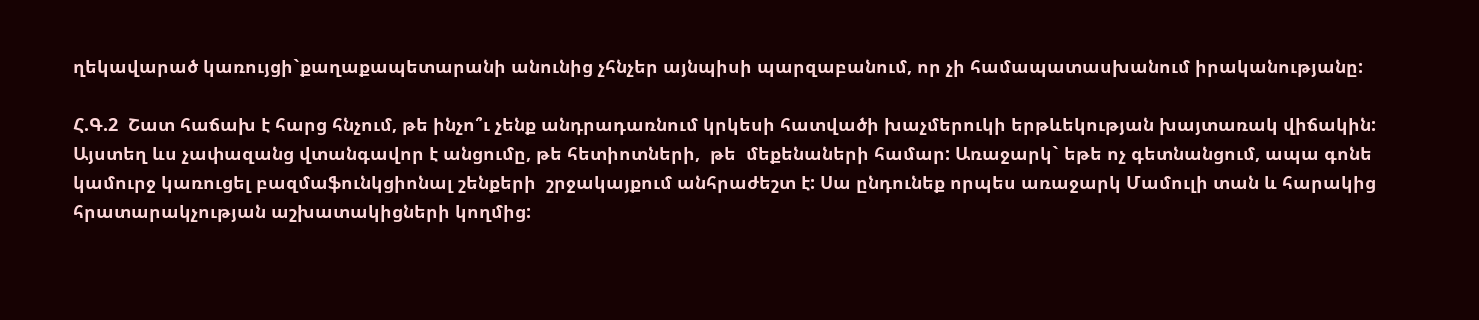ղեկավարած կառույցի`քաղաքապետարանի անունից չհնչեր այնպիսի պարզաբանում, որ չի համապատասխանում իրականությանը:

Հ.Գ.2  Շատ հաճախ է հարց հնչում, թե ինչո՞ւ չենք անդրադառնում կրկեսի հատվածի խաչմերուկի երթևեկության խայտառակ վիճակին: Այստեղ ևս չափազանց վտանգավոր է անցումը, թե հետիոտների,  թե  մեքենաների համար: Առաջարկ` եթե ոչ գետնանցում, ապա գոնե կամուրջ կառուցել բազմաֆունկցիոնալ շենքերի  շրջակայքում անհրաժեշտ է: Սա ընդունեք որպես առաջարկ Մամուլի տան և հարակից հրատարակչության աշխատակիցների կողմից: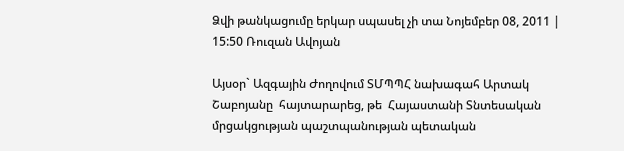Ձվի թանկացումը երկար սպասել չի տա Նոյեմբեր 08, 2011 | 15:50 Ռուզան Ավոյան

Այսօր` Ազգային Ժողովում ՏՄՊՊՀ նախագահ Արտակ Շաբոյանը  հայտարարեց, թե  Հայաստանի Տնտեսական մրցակցության պաշտպանության պետական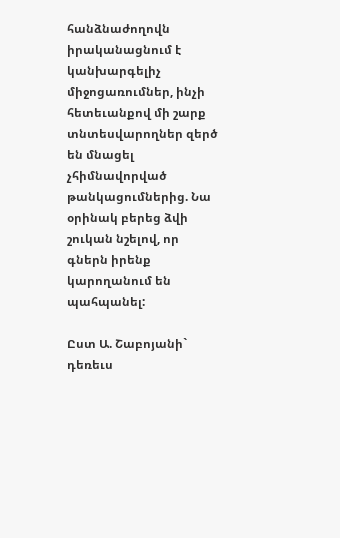հանձնաժողովն իրականացնում է կանխարգելիչ միջոցառումներ, ինչի հետեւանքով մի շարք տնտեսվարողներ զերծ են մնացել չհիմնավորված թանկացումներից. Նա օրինակ բերեց ձվի շուկան նշելով, որ գներն իրենք կարողանում են պահպանել:

Ըստ Ա. Շաբոյանի` դեռեւս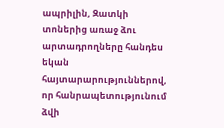ապրիլին, Զատկի տոներից առաջ ձու արտադրողները հանդես եկան հայտարարություններով, որ հանրապետությունում ձվի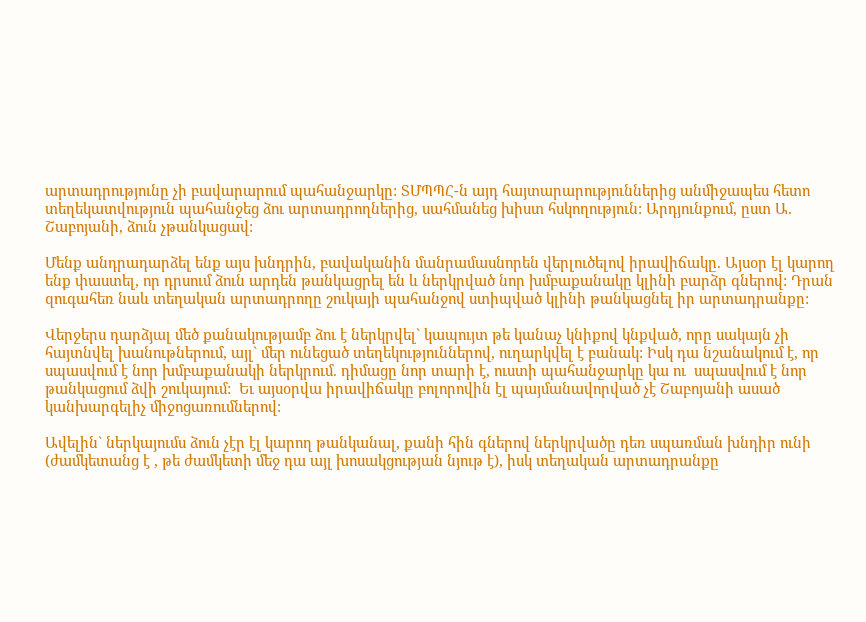արտադրությունը չի բավարարում պահանջարկը: ՏՄՊՊՀ-ն այդ հայտարարություններից անմիջապես հետո տեղեկատվություն պահանջեց ձու արտադրողներից, սահմանեց խիստ հսկողություն: Արդյունքում, ըստ Ա. Շաբոյանի, ձուն չթանկացավ:

Մենք անդրադարձել ենք այս խնդրին, բավականին մանրամասնորեն վերլուծելով իրավիճակը. Այսօր էլ կարող ենք փաստել, որ դրսում ձուն արդեն թանկացրել են և ներկրված նոր խմբաքանակը կլինի բարձր գներով: Դրան զուգահեռ նաև տեղական արտադրողը շուկայի պահանջով ստիպված կլինի թանկացնել իր արտադրանքը:

Վերջերս դարձյալ մեծ քանակությամբ ձու է ներկրվել` կապույտ թե կանաչ կնիքով կնքված, որը սակայն չի հայտնվել խանութներում, այլ` մեր ունեցած տեղեկություններով, ուղարկվել է բանակ: Իսկ դա նշանակում է, որ սպասվում է նոր խմբաքանակի ներկրում. դիմացը նոր տարի է, ուստի պահանջարկը կա ու  սպասվում է նոր թանկացում ձվի շուկայում:  Եւ այսօրվա իրավիճակը բոլորովին էլ պայմանավորված չէ Շաբոյանի ասած կանխարգելիչ միջոցառումներով:

Ավելին` ներկայումս ձուն չէր էլ կարող թանկանալ, քանի հին գներով ներկրվածը դեռ սպառման խնդիր ունի (ժամկետանց է , թե ժամկետի մեջ դա այլ խոսակցության նյութ է), իսկ տեղական արտադրանքը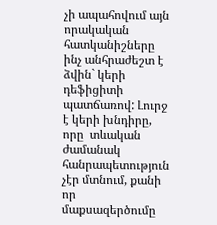չի ապահովում այն որակական հատկանիշները ինչ անհրաժեշտ է ձվին` կերի դեֆիցիտի պատճառով: Լուրջ է կերի խնդիրը, որը  տևական ժամանակ հանրապետություն չէր մտնում, քանի որ մաքսազերծումը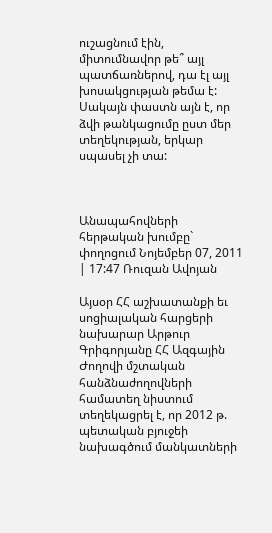ուշացնում էին, միտումնավոր թե՞ այլ պատճառներով, դա էլ այլ խոսակցության թեմա է: Սակայն փաստն այն է, որ  ձվի թանկացումը ըստ մեր տեղեկության, երկար սպասել չի տա:



Անապահովների հերթական խումբը` փողոցում Նոյեմբեր 07, 2011 | 17:47 Ռուզան Ավոյան

Այսօր ՀՀ աշխատանքի եւ սոցիալական հարցերի նախարար Արթուր Գրիգորյանը ՀՀ Ազգային Ժողովի մշտական հանձնաժողովների համատեղ նիստում տեղեկացրել է, որ 2012 թ. պետական բյուջեի նախագծում մանկատների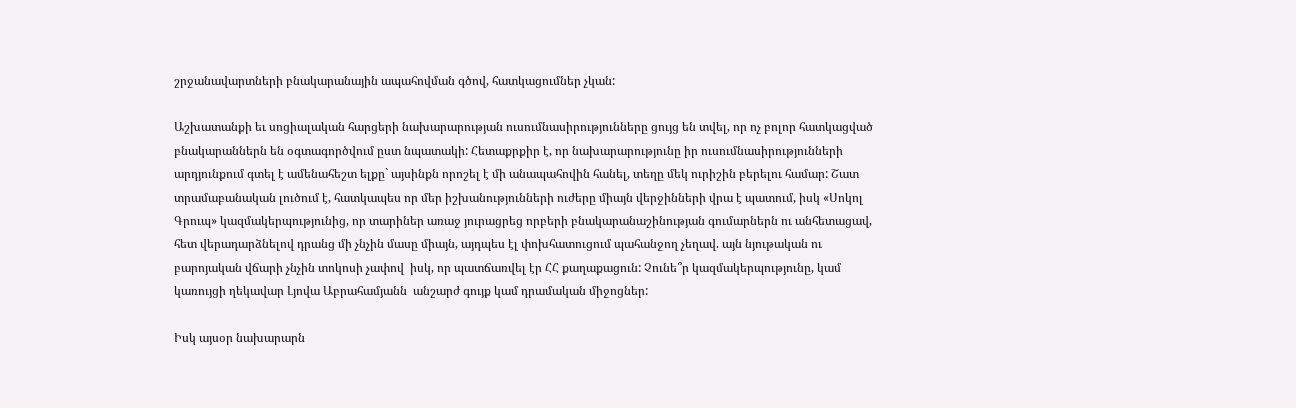շրջանավարտների բնակարանային ապահովման գծով, հատկացումներ չկան:

Աշխատանքի եւ սոցիալական հարցերի նախարարության ուսումնասիրությունները ցույց են տվել, որ ոչ բոլոր հատկացված բնակարաններն են օգտագործվում ըստ նպատակի: Հետաքրքիր է, որ նախարարությունը իր ուսումնասիրությունների արդյունքում գտել է ամենահեշտ ելքը` այսինքն որոշել է մի անապահովին հանել, տեղը մեկ ուրիշին բերելու համար: Շատ տրամաբանական լուծում է, հատկապես որ մեր իշխանությունների ուժերը միայն վերջինների վրա է պատում, իսկ «Սոկոլ Գրուպ» կազմակերպությունից, որ տարիներ առաջ յուրացրեց որբերի բնակարանաշինության գումարներն ու անհետացավ, հետ վերադարձնելով դրանց մի չնչին մասը միայն, այդպես էլ փոխհատուցում պահանջող չեղավ. այն նյութական ու բարոյական վճարի չնչին տոկոսի չափով  իսկ, որ պատճառվել էր ՀՀ քաղաքացուն: Չունե՞ր կազմակերպությունը, կամ կառույցի ղեկավար Լյովա Աբրահամյանն  անշարժ գույք կամ դրամական միջոցներ:

Իսկ այսօր նախարարն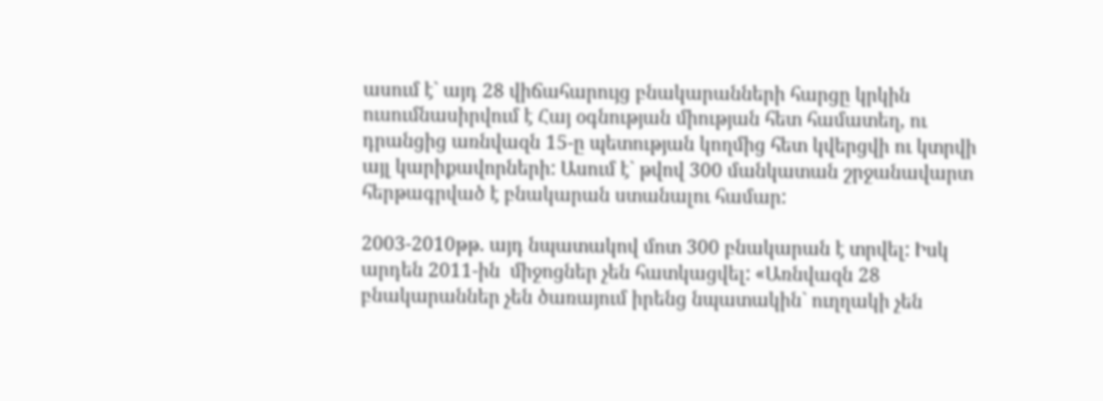ասում է` այդ 28 վիճահարույց բնակարանների հարցը կրկին ուսումնասիրվում է Հայ օգնության միության հետ համատեղ, ու դրանցից առնվազն 15-ը պետության կողմից հետ կվերցվի ու կտրվի այլ կարիքավորների: Ասում է` թվով 300 մանկատան շրջանավարտ հերթագրված է բնակարան ստանալու համար:

2003-2010թթ. այդ նպատակով մոտ 300 բնակարան է տրվել: Իսկ արդեն 2011-ին  միջոցներ չեն հատկացվել: «Առնվազն 28 բնակարաններ չեն ծառայում իրենց նպատակին` ուղղակի չեն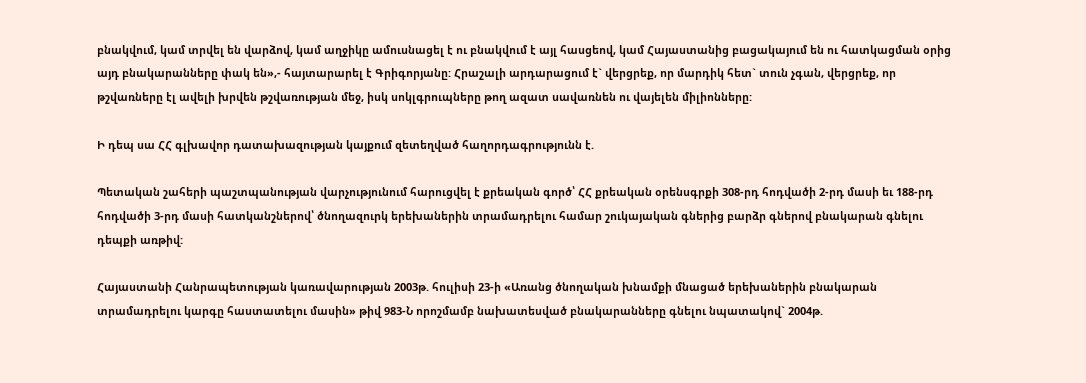բնակվում, կամ տրվել են վարձով, կամ աղջիկը ամուսնացել է ու բնակվում է այլ հասցեով, կամ Հայաստանից բացակայում են ու հատկացման օրից այդ բնակարանները փակ են»,- հայտարարել է Գրիգորյանը: Հրաշալի արդարացում է` վերցրեք, որ մարդիկ հետ` տուն չգան, վերցրեք, որ թշվառները էլ ավելի խրվեն թշվառության մեջ, իսկ սոկլգրուպները թող ազատ սավառնեն ու վայելեն միլիոնները:

Ի դեպ սա ՀՀ գլխավոր դատախազության կայքում զետեղված հաղորդագրությունն է.

Պետական շահերի պաշտպանության վարչությունում հարուցվել է քրեական գործ՝ ՀՀ քրեական օրենսգրքի 308-րդ հոդվածի 2-րդ մասի եւ 188-րդ հոդվածի 3-րդ մասի հատկանշներով՝ ծնողազուրկ երեխաներին տրամադրելու համար շուկայական գներից բարձր գներով բնակարան գնելու դեպքի առթիվ:

Հայաստանի Հանրապետության կառավարության 2003թ. հուլիսի 23-ի «Առանց ծնողական խնամքի մնացած երեխաներին բնակարան տրամադրելու կարգը հաստատելու մասին» թիվ 983-Ն որոշմամբ նախատեսված բնակարանները գնելու նպատակով` 2004թ.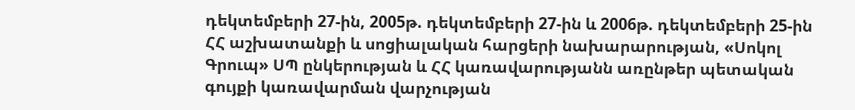դեկտեմբերի 27-ին, 2005թ. դեկտեմբերի 27-ին և 2006թ. դեկտեմբերի 25-ին ՀՀ աշխատանքի և սոցիալական հարցերի նախարարության, «Սոկոլ Գրուպ» ՍՊ ընկերության և ՀՀ կառավարությանն առընթեր պետական գույքի կառավարման վարչության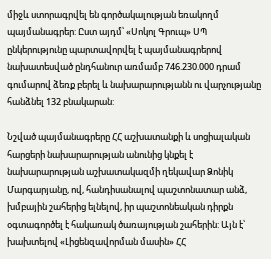միջև ստորագրվել են գործակալության եռակողմ պայմանագրեր: Ըստ այդմ՝ «Սոկոլ Գրուպ» ՍՊ ընկերությունը պարտավորվել է պայմանագրերով նախատեսված ընդհանուր առմամբ 746.230.000 դրամ գումարով ձեռք բերել և նախարարությանն ու վարչությանը հանձնել 132 բնակարան:

Նշված պայմանագրերը ՀՀ աշխատանքի և սոցիալական հարցերի նախարարության անունից կնքել է նախարարության աշխատակազմի ղեկավար Ձոնիկ Մարգարյանը, ով, հանդիսանալով պաշտոնատար անձ, խմբային շահերից ելնելով, իր պաշտոնեական դիրքն օգտագործել է հակառակ ծառայության շահերին: Այն է՝ խախտելով «Լիցենզավորման մասին» ՀՀ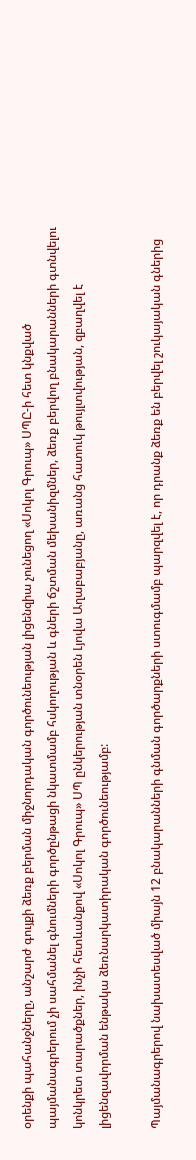օրենքի պահանջները, անշարժ գույքի ձեռք բերման միջնորդական գործունեության լիցենզիա չունեցող «Սոկոլ Գրուպ» ՍՊԸ-ի հետ կնքված պայմանագրերում չի սահմանել գնումների գործընթացի նկատմամբ հսկողության և գների ճշտման մեխանիզմներ, ձեռք բերվող բնակարանների գտնվելու կոնկրետ տարածքներ, ինչի հետևանքով «Սոկոլ Գրուպ» ՍՊ ընկերության տնօրեն Լյովա Աղաբաբյանը, առանց հատուկ թույլտվության, զբաղվել է լիցենզավորման ենթակա ձեռնարկատիրական գործունեությամբ:

Պայմանագրերով նախատեսված միայն 12 բնակարանների գնման գործարքների ստուգմամբ պարզվել է, որ դրանք ձեռք են բերվել շուկայական գներից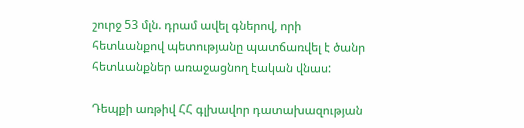շուրջ 53 մլն. դրամ ավել գներով, որի հետևանքով պետությանը պատճառվել է ծանր հետևանքներ առաջացնող էական վնաս:

Դեպքի առթիվ ՀՀ գլխավոր դատախազության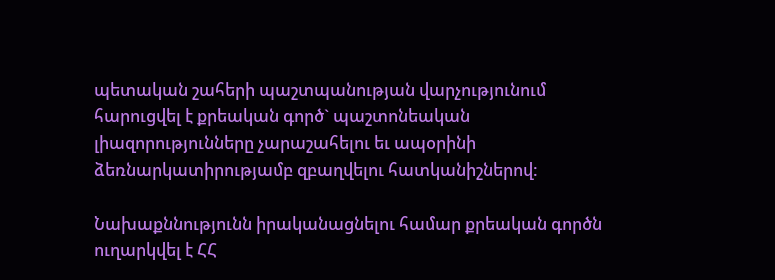պետական շահերի պաշտպանության վարչությունում հարուցվել է քրեական գործ` պաշտոնեական լիազորությունները չարաշահելու եւ ապօրինի ձեռնարկատիրությամբ զբաղվելու հատկանիշներով:

Նախաքննությունն իրականացնելու համար քրեական գործն ուղարկվել է ՀՀ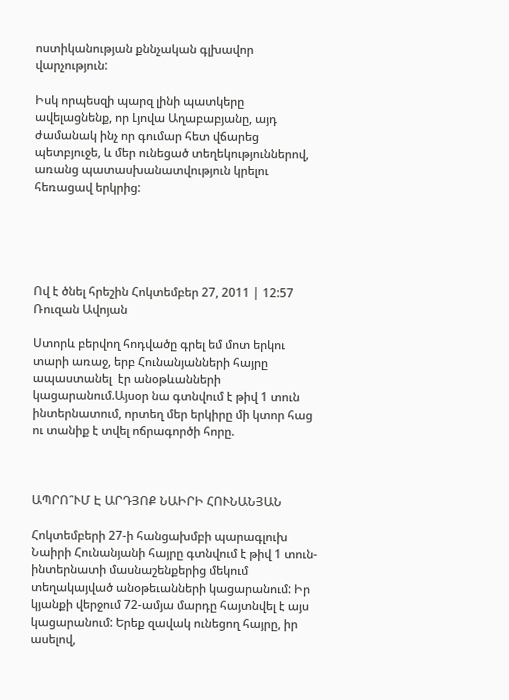ոստիկանության քննչական գլխավոր վարչություն:

Իսկ որպեսզի պարզ լինի պատկերը ավելացնենք, որ Լյովա Աղաբաբյանը, այդ ժամանակ ինչ որ գումար հետ վճարեց պետբյուջե, և մեր ունեցած տեղեկություններով, առանց պատասխանատվություն կրելու հեռացավ երկրից:





Ով է ծնել հրեշին Հոկտեմբեր 27, 2011 | 12:57 Ռուզան Ավոյան

Ստորև բերվող հոդվածը գրել եմ մոտ երկու տարի առաջ, երբ Հունանյանների հայրը ապաստանել  էր անօթևանների կացարանում.Այսօր նա գտնվում է թիվ 1 տուն ինտերնատում, որտեղ մեր երկիրը մի կտոր հաց ու տանիք է տվել ոճրագործի հորը.



ԱՊՐՈ՞ՒՄ Է ԱՐԴՅՈՔ ՆԱԻՐԻ ՀՈՒՆԱՆՅԱՆ

Հոկտեմբերի 27-ի հանցախմբի պարագլուխ Նաիրի Հունանյանի հայրը գտնվում է թիվ 1 տուն-ինտերնատի մասնաշենքերից մեկում տեղակայված անօթեւանների կացարանում: Իր կյանքի վերջում 72-ամյա մարդը հայտնվել է այս կացարանում: Երեք զավակ ունեցող հայրը, իր ասելով,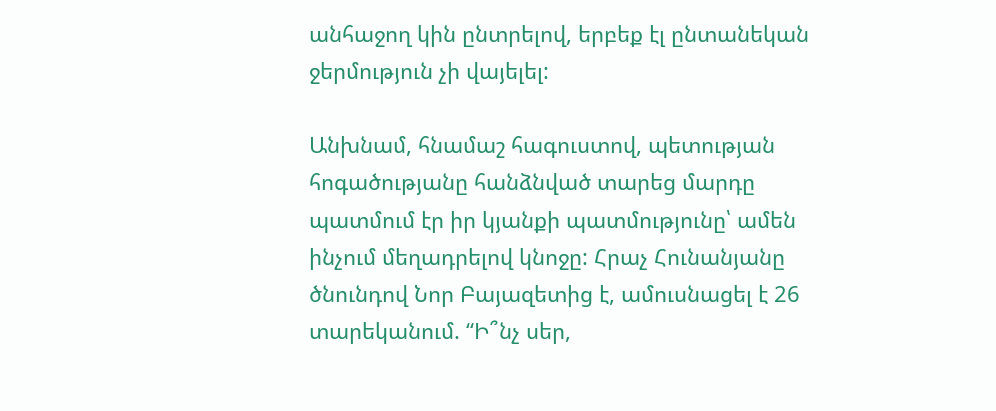անհաջող կին ընտրելով, երբեք էլ ընտանեկան ջերմություն չի վայելել:

Անխնամ, հնամաշ հագուստով, պետության հոգածությանը հանձնված տարեց մարդը պատմում էր իր կյանքի պատմությունը՝ ամեն ինչում մեղադրելով կնոջը: Հրաչ Հունանյանը ծնունդով Նոր Բայազետից է, ամուսնացել է 26 տարեկանում. “Ի՞նչ սեր,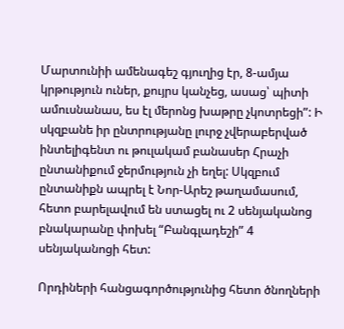Մարտունիի ամենագեշ գյուղից էր, 8-ամյա կրթություն ուներ, քույրս կանչեց, ասաց՝ պիտի ամուսնանաս, ես էլ մերոնց խաթրը չկոտրեցի”: Ի սկզբանե իր ընտրությանը լուրջ չվերաբերված ինտելիգենտ ու թուլակամ բանասեր Հրաչի ընտանիքում ջերմություն չի եղել: Սկզբում ընտանիքն ապրել է Նոր-Արեշ թաղամասում, հետո բարելավում են ստացել ու 2 սենյականոց բնակարանը փոխել “Բանգլադեշի” 4 սենյականոցի հետ:

Որդիների հանցագործությունից հետո ծնողների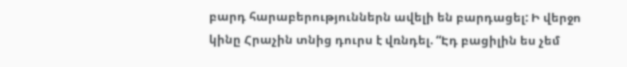բարդ հարաբերություններն ավելի են բարդացել: Ի վերջո կինը Հրաչին տնից դուրս է վռնդել. “Էդ բացիլին ես չեմ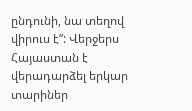ընդունի, նա տեղով վիրուս է”: Վերջերս Հայաստան է վերադարձել երկար տարիներ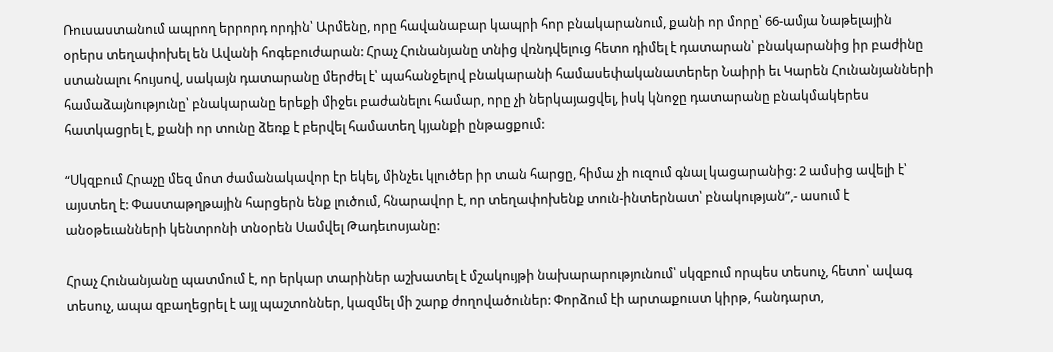Ռուսաստանում ապրող երրորդ որդին՝ Արմենը, որը հավանաբար կապրի հոր բնակարանում, քանի որ մորը՝ 66-ամյա Նաթելային օրերս տեղափոխել են Ավանի հոգեբուժարան: Հրաչ Հունանյանը տնից վռնդվելուց հետո դիմել է դատարան՝ բնակարանից իր բաժինը ստանալու հույսով, սակայն դատարանը մերժել է՝ պահանջելով բնակարանի համասեփականատերեր Նաիրի եւ Կարեն Հունանյանների համաձայնությունը՝ բնակարանը երեքի միջեւ բաժանելու համար, որը չի ներկայացվել, իսկ կնոջը դատարանը բնակմակերես հատկացրել է, քանի որ տունը ձեռք է բերվել համատեղ կյանքի ընթացքում:

“Սկզբում Հրաչը մեզ մոտ ժամանակավոր էր եկել, մինչեւ կլուծեր իր տան հարցը, հիմա չի ուզում գնալ կացարանից: 2 ամսից ավելի է՝ այստեղ է: Փաստաթղթային հարցերն ենք լուծում, հնարավոր է, որ տեղափոխենք տուն-ինտերնատ՝ բնակության”,- ասում է անօթեւանների կենտրոնի տնօրեն Սամվել Թադեւոսյանը:

Հրաչ Հունանյանը պատմում է, որ երկար տարիներ աշխատել է մշակույթի նախարարությունում՝ սկզբում որպես տեսուչ, հետո՝ ավագ տեսուչ, ապա զբաղեցրել է այլ պաշտոններ, կազմել մի շարք ժողովածուներ: Փորձում էի արտաքուստ կիրթ, հանդարտ,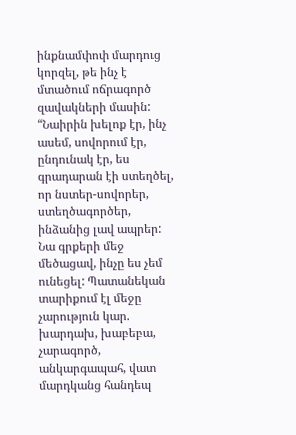ինքնամփոփ մարդուց կորզել, թե ինչ է մտածում ոճրագործ զավակների մասին: “Նաիրին խելոք էր, ինչ ասեմ, սովորում էր, ընդունակ էր, ես գրադարան էի ստեղծել, որ նստեր-սովորեր, ստեղծագործեր, ինձանից լավ ապրեր: Նա գրքերի մեջ մեծացավ, ինչը ես չեմ ունեցել: Պատանեկան տարիքում էլ մեջը չարություն կար. խարդախ, խաբեբա, չարագործ, անկարգապահ, վատ մարդկանց հանդեպ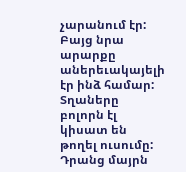չարանում էր: Բայց նրա արարքը աներեւակայելի էր ինձ համար: Տղաները բոլորն էլ կիսատ են թողել ուսումը: Դրանց մայրն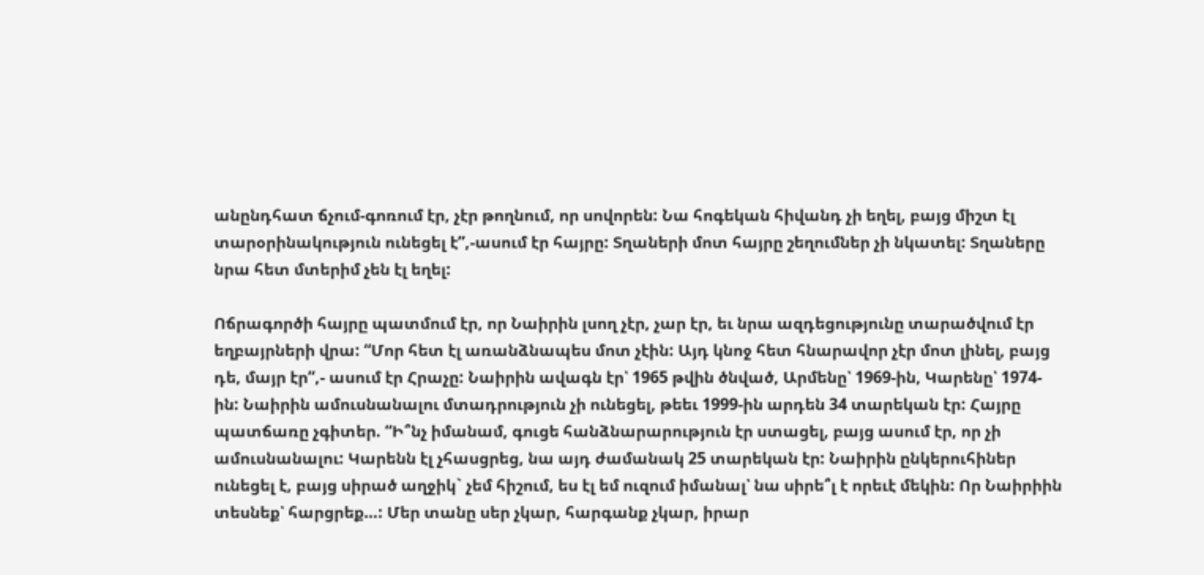անընդհատ ճչում-գոռում էր, չէր թողնում, որ սովորեն: Նա հոգեկան հիվանդ չի եղել, բայց միշտ էլ տարօրինակություն ունեցել է”,-ասում էր հայրը: Տղաների մոտ հայրը շեղումներ չի նկատել: Տղաները նրա հետ մտերիմ չեն էլ եղել:

Ոճրագործի հայրը պատմում էր, որ Նաիրին լսող չէր, չար էր, եւ նրա ազդեցությունը տարածվում էր եղբայրների վրա: “Մոր հետ էլ առանձնապես մոտ չէին: Այդ կնոջ հետ հնարավոր չէր մոտ լինել, բայց դե, մայր էր”,- ասում էր Հրաչը: Նաիրին ավագն էր՝ 1965 թվին ծնված, Արմենը՝ 1969-ին, Կարենը՝ 1974-ին: Նաիրին ամուսնանալու մտադրություն չի ունեցել, թեեւ 1999-ին արդեն 34 տարեկան էր: Հայրը պատճառը չգիտեր. “Ի՞նչ իմանամ, գուցե հանձնարարություն էր ստացել, բայց ասում էր, որ չի ամուսնանալու: Կարենն էլ չհասցրեց, նա այդ ժամանակ 25 տարեկան էր: Նաիրին ընկերուհիներ ունեցել է, բայց սիրած աղջիկ` չեմ հիշում, ես էլ եմ ուզում իմանալ՝ նա սիրե՞լ է որեւէ մեկին: Որ Նաիրիին տեսնեք՝ հարցրեք…: Մեր տանը սեր չկար, հարգանք չկար, իրար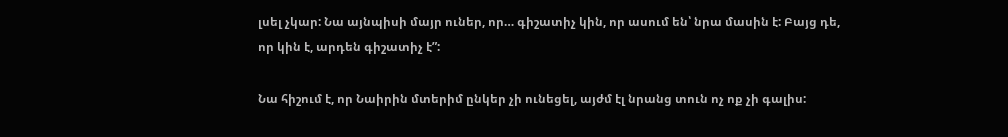լսել չկար: Նա այնպիսի մայր ուներ, որ… գիշատիչ կին, որ ասում են՝ նրա մասին է: Բայց դե, որ կին է, արդեն գիշատիչ է”:

Նա հիշում է, որ Նաիրին մտերիմ ընկեր չի ունեցել, այժմ էլ նրանց տուն ոչ ոք չի գալիս: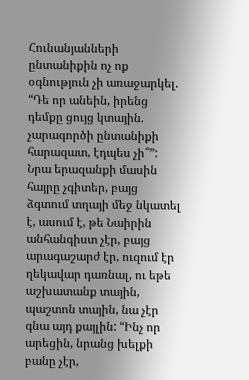Հունանյանների ընտանիքին ոչ ոք օգնություն չի առաջարկել. “Դե որ անեին, իրենց դեմքը ցույց կտային. չարագործի ընտանիքի հարազատ, էդպես չի՞”: Նրա երազանքի մասին հայրը չգիտեր, բայց ձգտում տղայի մեջ նկատել է, ասում է, թե Նաիրին անհանգիստ չէր, բայց արագաշարժ էր, ուզում էր ղեկավար դառնալ, ու եթե աշխատանք տային, պաշտոն տային, նա չէր գնա այդ քայլին: “Ինչ որ արեցին, նրանց խելքի բանը չէր,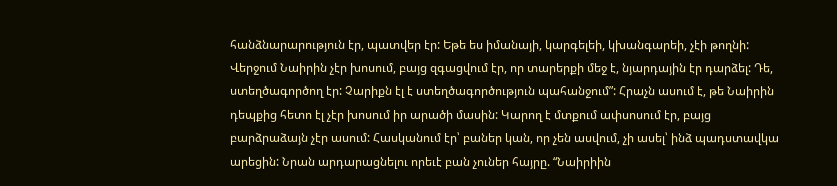հանձնարարություն էր, պատվեր էր: Եթե ես իմանայի, կարգելեի, կխանգարեի, չէի թողնի: Վերջում Նաիրին չէր խոսում, բայց զգացվում էր, որ տարերքի մեջ է, նյարդային էր դարձել: Դե, ստեղծագործող էր: Չարիքն էլ է ստեղծագործություն պահանջում”: Հրաչն ասում է, թե Նաիրին դեպքից հետո էլ չէր խոսում իր արածի մասին: Կարող է մտքում ափսոսում էր, բայց բարձրաձայն չէր ասում: Հասկանում էր՝ բաներ կան, որ չեն ասվում, չի ասել՝ ինձ պադստավկա արեցին: Նրան արդարացնելու որեւէ բան չուներ հայրը. “Նաիրիին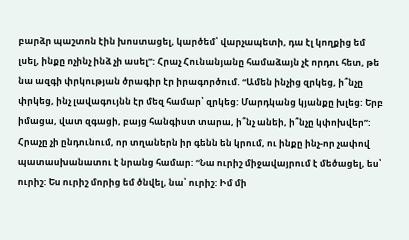բարձր պաշտոն էին խոստացել, կարծեմ՝ վարչապետի, դա էլ կողքից եմ լսել, ինքը ոչինչ ինձ չի ասել”: Հրաչ Հունանյանը համաձայն չէ որդու հետ, թե նա ազգի փրկության ծրագիր էր իրագործում. “Ամեն ինչից զրկեց, ի՞նչը փրկեց, ինչ լավագույնն էր մեզ համար՝ զրկեց: Մարդկանց կյանքը խլեց: Երբ իմացա, վատ զգացի, բայց հանգիստ տարա, ի՞նչ անեի, ի՞նչը կփոխվեր”: Հրաչը չի ընդունում, որ տղաներն իր գենն են կրում, ու ինքը ինչ-որ չափով պատասխանատու է նրանց համար: “Նա ուրիշ միջավայրում է մեծացել, ես՝ ուրիշ: Ես ուրիշ մորից եմ ծնվել, նա՝ ուրիշ: Իմ մի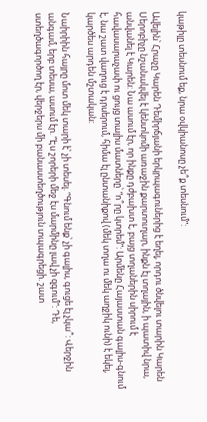կաթիլը տեսնում եք, նրա օվկիանոսը չե՞ք տեսնում”:

Ավելին՝ Հրաչը Կարեն Դեմիրճյանի երկրպագուներից է եղել, որդու ծնվելու տարին Կարեն Սերոբիչը նշանակվել է կենտկոմի առաջին քարտուղար, ինքն էլ տղային, ի պատիվ նրա, անվանել է Կարեն: Նա ասում էր, որ ինքը դժբախտ է, բայց տղաներին սիրում է հավասարաչափ ու ցույց տալիս մատները՝ “ո՞րը կտրեմ”: Արմենը Հայաստան գալիս-գնում է, նա շատ վաղուց է դրսերում, հիմա էլ ընտանիքով (մեկ տղա ու մեկ աղջիկ ունի) է եկել, կարծես արդեն մշտական:

Նաիրիին հայրը մոտ մեկ տարի է՝ չի տեսել. “Գնում ենք՝ չի գալիս, գուցե էլ չկա՞: Վերջին անգամ, երբ տեսա, ասում էր. “Էս շորերի մեջ էս մարմինը լավ չի զգում”: Դե, ստեղծագործող էր, վերջերս մի բանաստեղծություն տպագրեցի. շատ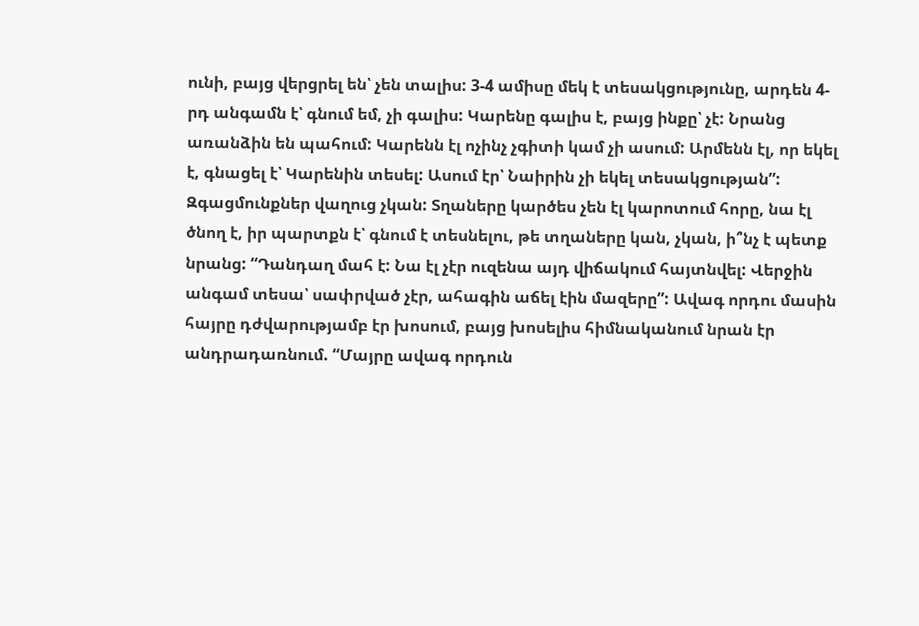ունի, բայց վերցրել են՝ չեն տալիս: 3-4 ամիսը մեկ է տեսակցությունը, արդեն 4-րդ անգամն է՝ գնում եմ, չի գալիս: Կարենը գալիս է, բայց ինքը՝ չէ: Նրանց առանձին են պահում: Կարենն էլ ոչինչ չգիտի կամ չի ասում: Արմենն էլ, որ եկել է, գնացել է՝ Կարենին տեսել: Ասում էր՝ Նաիրին չի եկել տեսակցության”: Զգացմունքներ վաղուց չկան: Տղաները կարծես չեն էլ կարոտում հորը, նա էլ ծնող է, իր պարտքն է՝ գնում է տեսնելու, թե տղաները կան, չկան, ի՞նչ է պետք նրանց: “Դանդաղ մահ է: Նա էլ չէր ուզենա այդ վիճակում հայտնվել: Վերջին անգամ տեսա՝ սափրված չէր, ահագին աճել էին մազերը”: Ավագ որդու մասին հայրը դժվարությամբ էր խոսում, բայց խոսելիս հիմնականում նրան էր անդրադառնում. “Մայրը ավագ որդուն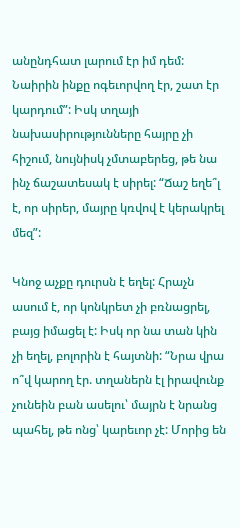անընդհատ լարում էր իմ դեմ: Նաիրին ինքը ոգեւորվող էր, շատ էր կարդում”: Իսկ տղայի նախասիրությունները հայրը չի հիշում, նույնիսկ չմտաբերեց, թե նա ինչ ճաշատեսակ է սիրել: “Ճաշ եղե՞լ է, որ սիրեր, մայրը կռվով է կերակրել մեզ”:

Կնոջ աչքը դուրսն է եղել: Հրաչն ասում է, որ կոնկրետ չի բռնացրել, բայց իմացել է: Իսկ որ նա տան կին չի եղել, բոլորին է հայտնի: “Նրա վրա ո՞վ կարող էր. տղաներն էլ իրավունք չունեին բան ասելու՝ մայրն է նրանց պահել, թե ոնց՝ կարեւոր չէ: Մորից են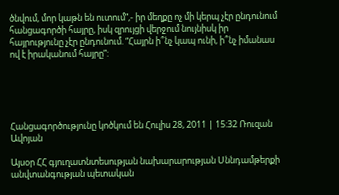ծնվում, մոր կաթն են ուտում”,- իր մեղքը ոչ մի կերպ չէր ընդունում հանցագործի հայրը, իսկ զրույցի վերջում նույնիսկ իր հայրությունը չէր ընդունում. “Հայրն ի՞նչ կապ ունի, ի՞նչ իմանաս ով է իրականում հայրը”:





Հանցագործությունը կոծկում են Հուլիս 28, 2011 | 15:32 Ռուզան Ավոյան

Այսօր ՀՀ գյուղատնտեսության նախարարության Սննդամթերքի անվտանգության պետական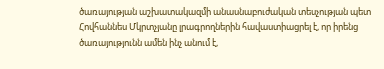ծառայության աշխատակազմի անասնաբուժական տեսչության պետ Հովհաննես Մկրտչյանը լրագրողներին հավաստիացրել է, որ իրենց ծառայությունն ամեն ինչ անում է,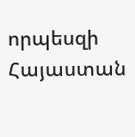որպեսզի Հայաստան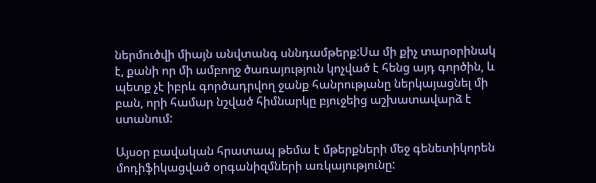ներմուծվի միայն անվտանգ սննդամթերք:Սա մի քիչ տարօրինակ է, քանի որ մի ամբողջ ծառայություն կոչված է հենց այդ գործին, և պետք չէ իբրև գործադրվող ջանք հանրությանը ներկայացնել մի բան, որի համար նշված հիմնարկը բյուջեից աշխատավարձ է ստանում:

Այսօր բավական հրատապ թեմա է մթերքների մեջ գենետիկորեն մոդիֆիկացված օրգանիզմների առկայությունը: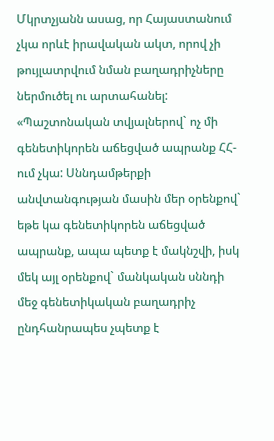Մկրտչյանն ասաց, որ Հայաստանում չկա որևէ իրավական ակտ, որով չի թույլատրվում նման բաղադրիչները ներմուծել ու արտահանել: «Պաշտոնական տվյալներով` ոչ մի գենետիկորեն աճեցված ապրանք ՀՀ-ում չկա: Սննդամթերքի անվտանգության մասին մեր օրենքով` եթե կա գենետիկորեն աճեցված ապրանք, ապա պետք է մակնշվի, իսկ մեկ այլ օրենքով` մանկական սննդի մեջ գենետիկական բաղադրիչ ընդհանրապես չպետք է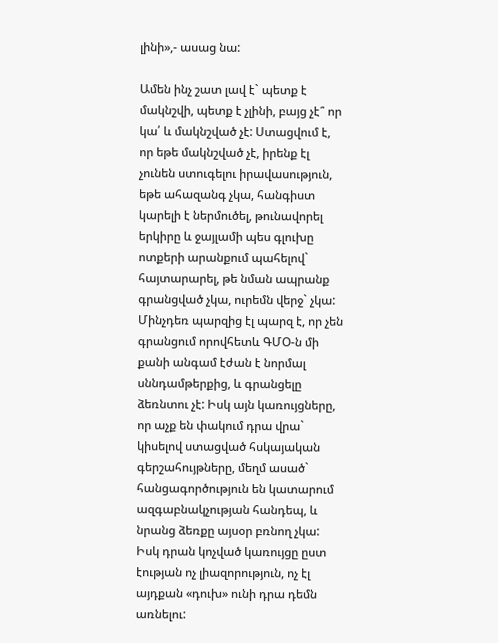լինի»,- ասաց նա:

Ամեն ինչ շատ լավ է` պետք է մակնշվի, պետք է չլինի, բայց չէ՞ որ կա՛ և մակնշված չէ: Ստացվում է, որ եթե մակնշված չէ, իրենք էլ չունեն ստուգելու իրավասություն, եթե ահազանգ չկա, հանգիստ կարելի է ներմուծել, թունավորել երկիրը և ջայլամի պես գլուխը ոտքերի արանքում պահելով` հայտարարել, թե նման ապրանք գրանցված չկա, ուրեմն վերջ` չկա: Մինչդեռ պարզից էլ պարզ է, որ չեն գրանցում որովհետև ԳՄՕ-ն մի քանի անգամ էժան է նորմալ սննդամթերքից, և գրանցելը ձեռնտու չէ: Իսկ այն կառույցները, որ աչք են փակում դրա վրա` կիսելով ստացված հսկայական գերշահույթները, մեղմ ասած` հանցագործություն են կատարում ազգաբնակչության հանդեպ, և նրանց ձեռքը այսօր բռնող չկա: Իսկ դրան կոչված կառույցը ըստ էության ոչ լիազորություն, ոչ էլ այդքան «դուխ» ունի դրա դեմն առնելու: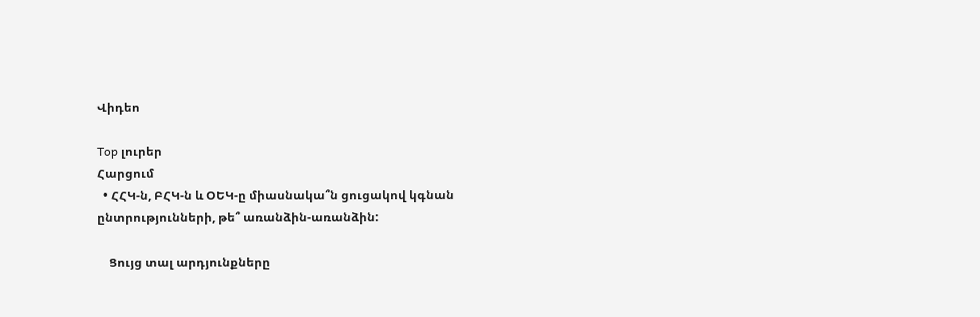Վիդեո

Top լուրեր
Հարցում
  • ՀՀԿ-ն, ԲՀԿ-ն և ՕԵԿ-ը միասնակա՞ն ցուցակով կգնան ընտրությունների, թե՞ առանձին-առանձին:

    Ցույց տալ արդյունքները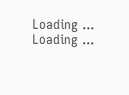Loading ... Loading ...